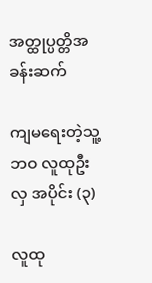အတ္ထုပ္ပတ္တိအခန်းဆက်

ကျမရေးတဲ့သူ့ဘဝ လူထုဦးလှ အပိုင်း (၃)

လူထု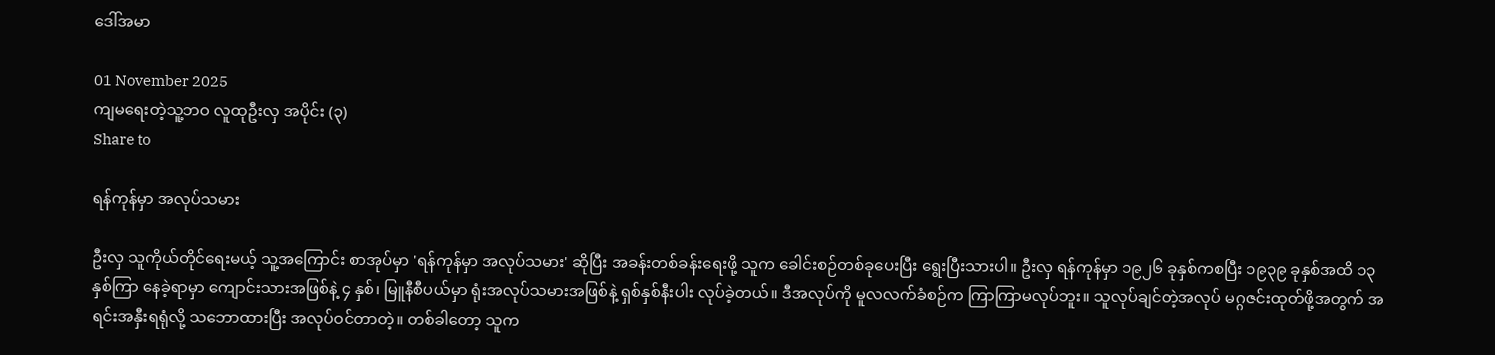ဒေါ်အမာ

01 November 2025
ကျမရေးတဲ့သူ့ဘဝ လူထုဦးလှ အပိုင်း (၃)
Share to

ရန်ကုန်မှာ အလုပ်သမား

ဦးလှ သူကိုယ်တိုင်ရေးမယ့် သူ့အကြောင်း စာအုပ်မှာ 'ရန်ကုန်မှာ အလုပ်သမား' ဆိုပြီး အခန်းတစ်ခန်းရေးဖို့ သူက ခေါင်းစဉ်တစ်ခုပေးပြီး ရွေးပြီးသားပါ။ ဦးလှ ရန်ကုန်မှာ ၁၉၂၆ ခုနှစ်ကစပြီး ၁၉၃၉ ခုနှစ်အထိ ၁၃ နှစ်ကြာ နေခဲ့ရာမှာ ကျောင်းသားအဖြစ်နဲ့ ၄ နှစ်၊ မြူနီစီပယ်မှာ ရုံးအလုပ်သမားအဖြစ်နဲ့ ရှစ်နှစ်နီးပါး လုပ်ခဲ့တယ်။ ဒီအလုပ်ကို မူလလက်ခံစဉ်က ကြာကြာမလုပ်ဘူး။ သူလုပ်ချင်တဲ့အလုပ် မဂ္ဂဇင်းထုတ်ဖို့အတွက် အရင်းအနှီးရရုံလို့ သဘောထားပြီး အလုပ်ဝင်တာတဲ့။ တစ်ခါတော့ သူက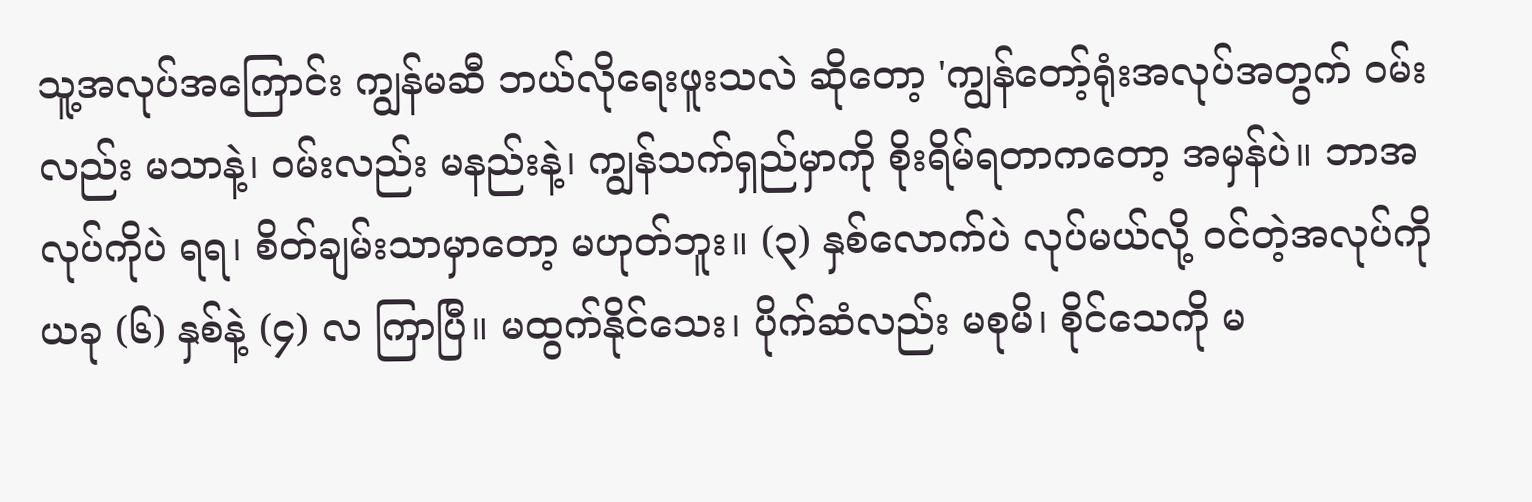သူ့အလုပ်အကြောင်း ကျွန်မဆီ ဘယ်လိုရေးဖူးသလဲ ဆိုတော့ 'ကျွန်တော့်ရုံးအလုပ်အတွက် ဝမ်းလည်း မသာနဲ့၊ ဝမ်းလည်း မနည်းနဲ့၊ ကျွန်သက်ရှည်မှာကို စိုးရိမ်ရတာကတော့ အမှန်ပဲ။ ဘာအလုပ်ကိုပဲ ရရ၊ စိတ်ချမ်းသာမှာတော့ မဟုတ်ဘူး။ (၃) နှစ်လောက်ပဲ လုပ်မယ်လို့ ဝင်တဲ့အလုပ်ကို ယခု (၆) နှစ်နဲ့ (၄) လ ကြာပြီ။ မထွက်နိုင်သေး၊ ပိုက်ဆံလည်း မစုမိ၊ စိုင်သေကို မ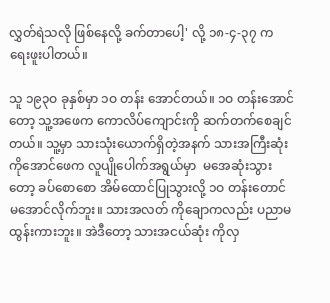လွှတ်ရဲသလို ဖြစ်နေလို့ ခက်တာပေါ့' လို့ ၁၈-၄-၃၇ က ရေးဖူးပါတယ်။

သူ ၁၉၃ဝ ခုနှစ်မှာ ၁ဝ တန်း အောင်တယ်။ ၁ဝ တန်းအောင်တော့ သူ့အဖေက ကောလိပ်ကျောင်းကို ဆက်တက်စေချင်တယ်။ သူ့မှာ သားသုံးယောက်ရှိတဲ့အနက် သားအကြီးဆုံး ကိုအောင်ဖေက လူပျိုပေါက်အရွယ်မှာ  မအေဆုံးသွားတော့ ခပ်စောစော အိမ်ထောင်ပြုသွားလို့ ၁ဝ တန်းတောင် မအောင်လိုက်ဘူး။ သားအလတ် ကိုချောကလည်း ပညာမထွန်းကားဘူး။ အဲဒီတော့ သားအငယ်ဆုံး ကိုလှ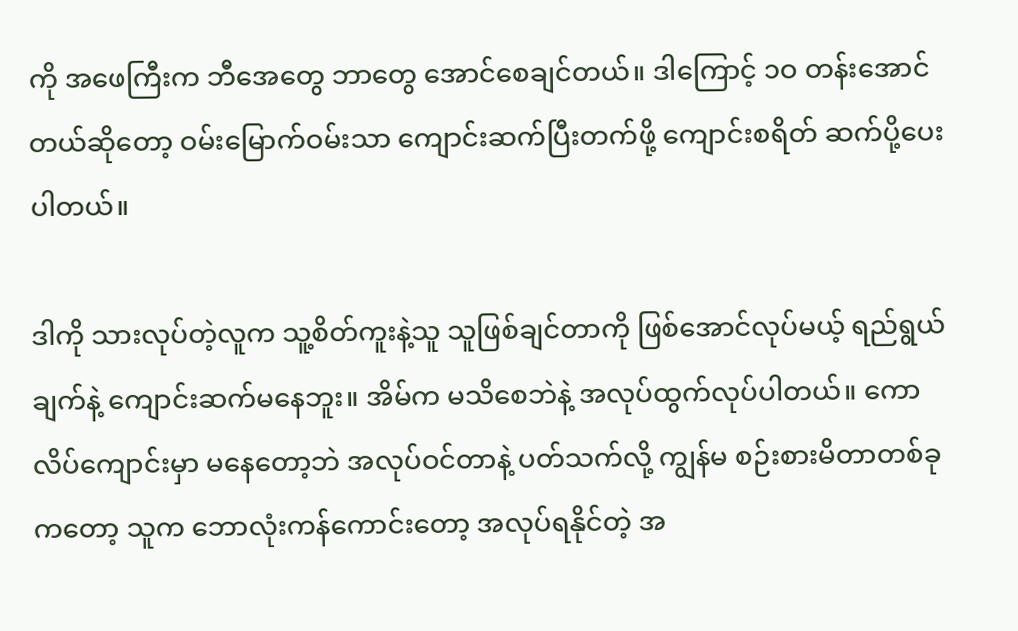ကို အဖေကြီးက ဘီအေတွေ ဘာတွေ အောင်စေချင်တယ်။ ဒါကြောင့် ၁ဝ တန်းအောင်တယ်ဆိုတော့ ဝမ်းမြောက်ဝမ်းသာ ကျောင်းဆက်ပြီးတက်ဖို့ ကျောင်းစရိတ် ဆက်ပို့ပေးပါတယ်။

ဒါကို သားလုပ်တဲ့လူက သူ့စိတ်ကူးနဲ့သူ သူဖြစ်ချင်တာကို ဖြစ်အောင်လုပ်မယ့် ရည်ရွယ်ချက်နဲ့ ကျောင်းဆက်မနေဘူး။ အိမ်က မသိစေဘဲနဲ့ အလုပ်ထွက်လုပ်ပါတယ်။ ကောလိပ်ကျောင်းမှာ မနေတော့ဘဲ အလုပ်ဝင်တာနဲ့ ပတ်သက်လို့ ကျွန်မ စဉ်းစားမိတာတစ်ခုကတော့ သူက ဘောလုံးကန်ကောင်းတော့ အလုပ်ရနိုင်တဲ့ အ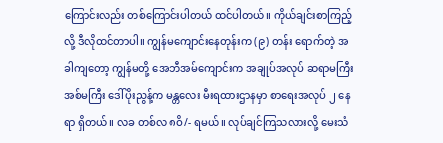ကြောင်းလည်း တစ်ကြောင်းပါတယ် ထင်ပါတယ်။ ကိုယ်ချင်းစာကြည့်လို့ ဒီလိုထင်တာပါ။ ကျွန်မကျောင်းနေတုန်းက (၉) တန်း ရောက်တဲ့ အခါကျတော့ ကျွန်မတို့ အေဘီအမ်ကျောင်းက အချုပ်အလုပ် ဆရာမကြီး အစ်မကြီး ဒေါ်ပိုးညွန့်က မန္တလေး မီးရထားဌာနမှာ စာရေးအလုပ် ၂ နေရာ ရှိတယ်။ လခ တစ်လ ၈ဝိ/- ရမယ်။ လုပ်ချင်ကြသလားလို့ မေးသံ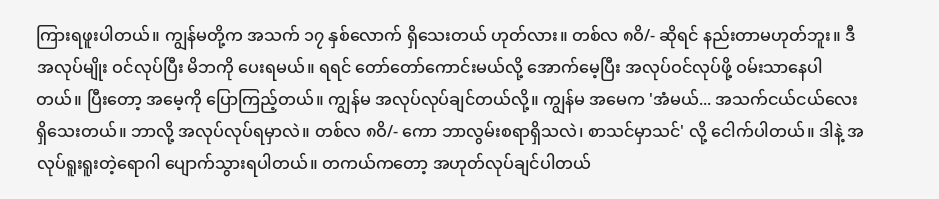ကြားရဖူးပါတယ်။ ကျွန်မတို့က အသက် ၁၇ နှစ်လောက် ရှိသေးတယ် ဟုတ်လား။ တစ်လ ၈ဝိ/- ဆိုရင် နည်းတာမဟုတ်ဘူး။ ဒီအလုပ်မျိုး ဝင်လုပ်ပြီး မိဘကို ပေးရမယ်။ ရရင် တော်တော်ကောင်းမယ်လို့ အောက်မေ့ပြီး အလုပ်ဝင်လုပ်ဖို့ ဝမ်းသာနေပါတယ်။ ပြီးတော့ အမေ့ကို ပြောကြည့်တယ်။ ကျွန်မ အလုပ်လုပ်ချင်တယ်လို့။ ကျွန်မ အမေက 'အံမယ်... အသက်ငယ်ငယ်လေး ရှိသေးတယ်။ ဘာလို့ အလုပ်လုပ်ရမှာလဲ။ တစ်လ ၈ဝိ/- ကော ဘာလွမ်းစရာရှိသလဲ၊ စာသင်မှာသင်' လို့ ငေါက်ပါတယ်။ ဒါနဲ့ အလုပ်ရူးရူးတဲ့ရောဂါ ပျောက်သွားရပါတယ်။ တကယ်ကတော့ အဟုတ်လုပ်ချင်ပါတယ်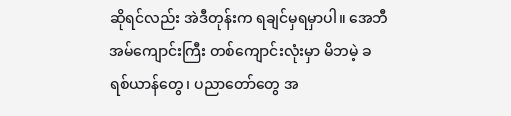ဆိုရင်လည်း အဲဒီတုန်းက ရချင်မှရမှာပါ။ အေဘီအမ်ကျောင်းကြီး တစ်ကျောင်းလုံးမှာ မိဘမဲ့ ခရစ်ယာန်တွေ၊ ပညာတော်တွေ အ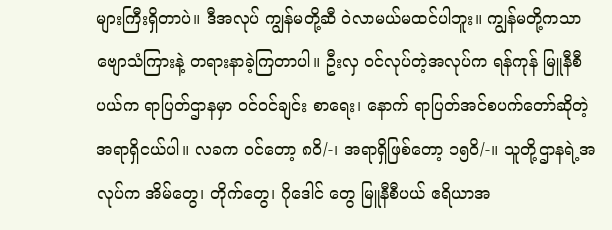များကြီးရှိတာပဲ။ ဒီအလုပ် ကျွန်မတို့ဆီ ဝဲလာမယ်မထင်ပါဘူး။ ကျွန်မတို့ကသာ ဗျောသံကြားနဲ့ တရားနာခဲ့ကြတာပါ။ ဦးလှ ဝင်လုပ်တဲ့အလုပ်က ရန်ကုန် မြူနီစီပယ်က ရာပြတ်ဌာနမှာ ဝင်ဝင်ချင်း စာရေး၊ နောက် ရာပြတ်အင်စပက်တော်ဆိုတဲ့ အရာရှိငယ်ပါ။ လခက ဝင်တော့ ၈ဝိ/-၊ အရာရှိဖြစ်တော့ ၁၅ဝိ/-။ သူတို့ဌာနရဲ့အလုပ်က အိမ်တွေ၊ တိုက်တွေ၊ ဂိုဒေါင် တွေ မြူနီစီပယ် ဧရိယာအ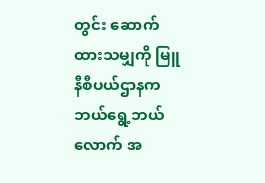တွင်း ဆောက်ထားသမျှကို မြူနီစီပယ်ဌာနက ဘယ်ရွေ့ဘယ်လောက် အ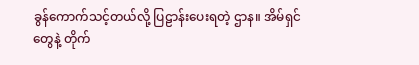ခွန်ကောက်သင့်တယ်လို့ ပြဠာန်းပေးရတဲ့ ဌာန။ အိမ်ရှင်တွေနဲ့ တိုက်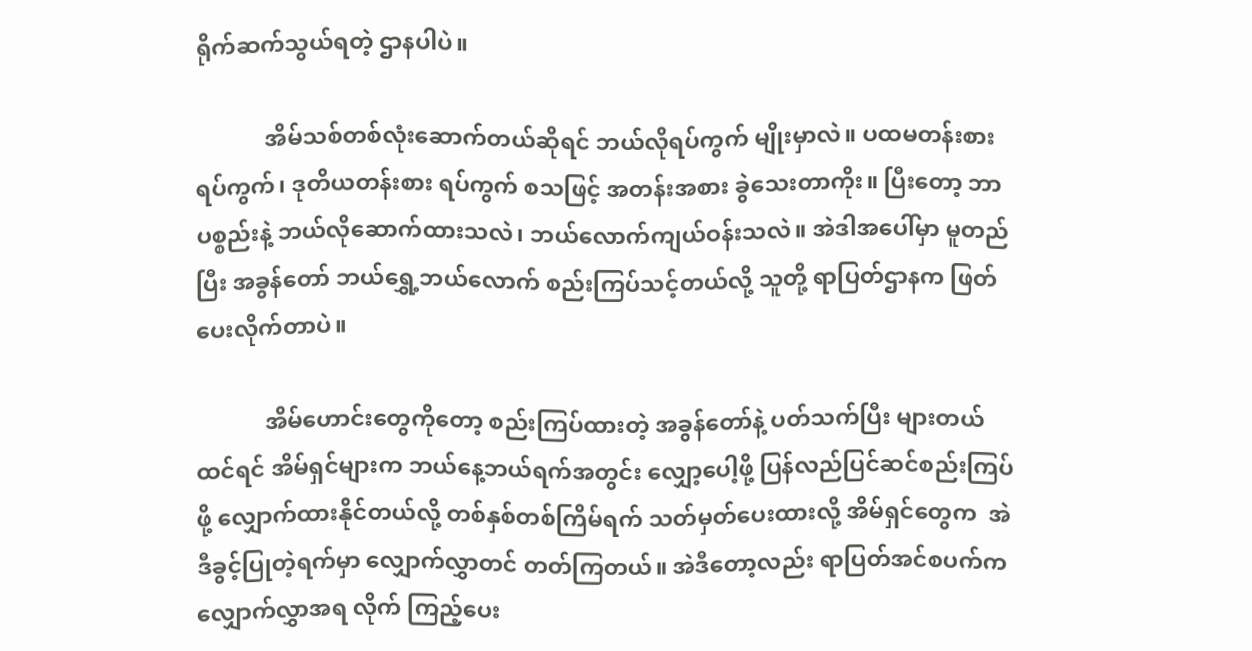ရိုက်ဆက်သွယ်ရတဲ့ ဌာနပါပဲ။

            အိမ်သစ်တစ်လုံးဆောက်တယ်ဆိုရင် ဘယ်လိုရပ်ကွက် မျိုးမှာလဲ။ ပထမတန်းစားရပ်ကွက်၊ ဒုတိယတန်းစား ရပ်ကွက် စသဖြင့် အတန်းအစား ခွဲသေးတာကိုး။ ပြီးတော့ ဘာပစ္စည်းနဲ့ ဘယ်လိုဆောက်ထားသလဲ၊ ဘယ်လောက်ကျယ်ဝန်းသလဲ။ အဲဒါအပေါ်မှာ မူတည်ပြီး အခွန်တော် ဘယ်ရွှေ့ဘယ်လောက် စည်းကြပ်သင့်တယ်လို့ သူတို့ ရာပြတ်ဌာနက ဖြတ်ပေးလိုက်တာပဲ။

            အိမ်ဟောင်းတွေကိုတော့ စည်းကြပ်ထားတဲ့ အခွန်တော်နဲ့ ပတ်သက်ပြီး များတယ်ထင်ရင် အိမ်ရှင်များက ဘယ်နေ့ဘယ်ရက်အတွင်း လျှော့ပေါ့ဖို့ ပြန်လည်ပြင်ဆင်စည်းကြပ်ဖို့ လျှောက်ထားနိုင်တယ်လို့ တစ်နှစ်တစ်ကြိမ်ရက် သတ်မှတ်ပေးထားလို့ အိမ်ရှင်တွေက  အဲဒီခွင့်ပြုတဲ့ရက်မှာ လျှောက်လွှာတင် တတ်ကြတယ်။ အဲဒီတော့လည်း ရာပြတ်အင်စပက်က လျှောက်လွှာအရ လိုက် ကြည့်ပေး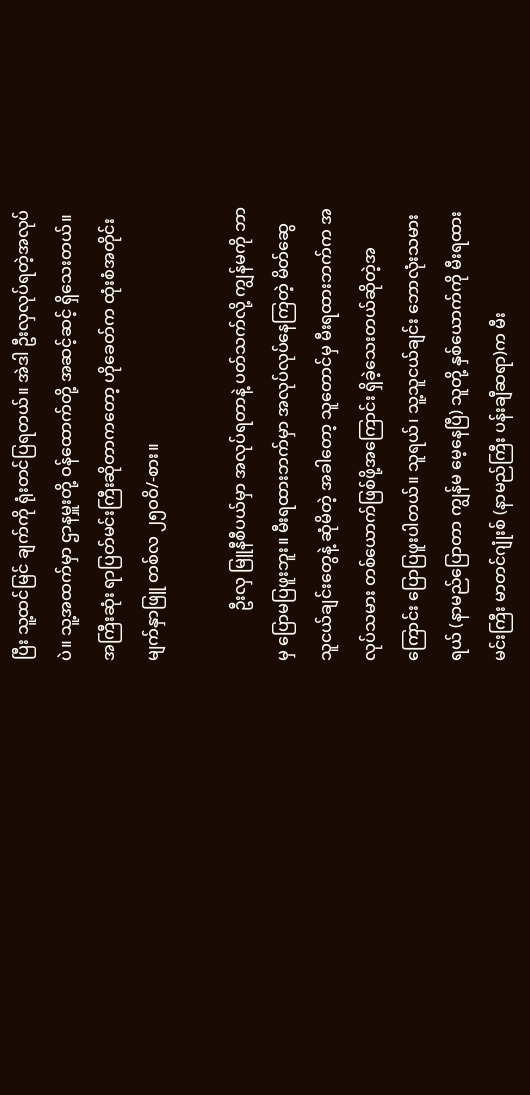ပြီး သူ့ထင်မြင် ချက်ကို ရုံးတင်ပြရတယ်။ အဲဒါ ဦးလှလုပ်ရတဲ့အလုပ် ပဲ။ သူ့အထက်မှာ ဌာနမှူးတို့ ဝန်ထောက်တို့ အဆင့်ဆင့် ရှိသေးတယ်။ အကြီးဆုံး ရာပြတ်မင်းကြီးဆိုတာကတော့ ဟိုခေတ်က ထုံးစံအတိုင်း မျက်နှာဖြူ တစ်လ ၂၅ဝဝိ/-စား။

            ဦးလှ မြူနီစီပယ်မှာ အလုပ်ရတာနဲ့ ပတ်သက်လို့ ကျွန်မကို ဘာမှ ပြောမပြဖူးဘူး။ မီးရထားဘက်မှာ အလုပ်လုပ်နေကြတဲ့ မိတ်ဆွေ သူငယ်ချင်းတွေနဲ့ ဆုံမိတဲ့ အခါတော့ သူတောင်မှ မီးရထားဘက်က အလုပ်သမား တစ်ယောက်ဖြစ်ဖို့အကြောင်း ရှိခဲ့သေးတယ်ဆိုတဲ့အကြောင်း ပြောပြဖူးပါတယ်။ သူရယ်၊ သူ့သူငယ်ချင်း ဘောလုံးသမားရယ် (နာမည်ပြောတာ ကျွန်မ မေ့နေပြီ) သူတို့ နှစ်ယောက်ကို မီးရထားမင်းကြီး မာတင်ဂျုံးစ် (နာမည်ကြီး ပန်းချီဆရာ)က မီး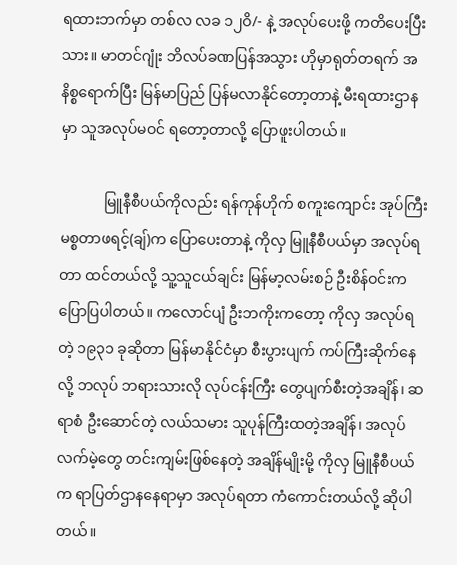ရထားဘက်မှာ တစ်လ လခ ၁၂ဝိ/- နဲ့ အလုပ်ပေးဖို့ ကတိပေးပြီးသား။ မာတင်ဂျုံး ဘိလပ်ခဏပြန်အသွား ဟိုမှာရုတ်တရက် အနိစ္စရောက်ပြီး မြန်မာပြည် ပြန်မလာနိုင်တော့တာနဲ့ မီးရထားဌာနမှာ သူအလုပ်မဝင် ရတော့တာလို့ ပြောဖူးပါတယ်။

            မြူနီစီပယ်ကိုလည်း ရန်ကုန်ဟိုက် စကူးကျောင်း အုပ်ကြီး မစ္စတာဖရင့်(ချ်)က ပြောပေးတာနဲ့ ကိုလှ မြူနီစီပယ်မှာ အလုပ်ရတာ ထင်တယ်လို့ သူ့သူငယ်ချင်း မြန်မာ့လမ်းစဉ် ဦးစိန်ဝင်းက ပြောပြပါတယ်။ ကလောင်ပျံ ဦးဘကိုးကတော့ ကိုလှ အလုပ်ရတဲ့ ၁၉၃၁ ခုဆိုတာ မြန်မာနိုင်ငံမှာ စီးပွားပျက် ကပ်ကြီးဆိုက်နေလို့ ဘလုပ် ဘရားသားလို လုပ်ငန်းကြီး တွေပျက်စီးတဲ့အချိန်၊ ဆရာစံ ဦးဆောင်တဲ့ လယ်သမား သူပုန်ကြီးထတဲ့အချိန်၊ အလုပ်လက်မဲ့တွေ တင်းကျမ်းဖြစ်နေတဲ့ အချိန်မျိုးမို့ ကိုလှ မြူနီစီပယ်က ရာပြတ်ဌာနနေရာမှာ အလုပ်ရတာ ကံကောင်းတယ်လို့ ဆိုပါတယ်။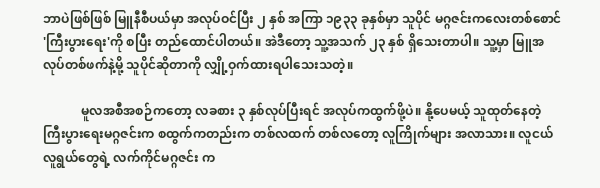ဘာပဲဖြစ်ဖြစ် မြူနီစီပယ်မှာ အလုပ်ဝင်ပြီး ၂ နှစ် အကြာ ၁၉၃၃ ခုနှစ်မှာ သူပိုင် မဂ္ဂဇင်းကလေးတစ်စောင် 'ကြီးပွားရေး'ကို စပြီး တည်ထောင်ပါတယ်။ အဲဒီတော့ သူ့အသက် ၂၃ နှစ် ရှိသေးတာပါ။ သူ့မှာ မြူအလုပ်တစ်ဖက်နဲ့မို့ သူပိုင်ဆိုတာကို လျှို့ဝှက်ထားရပါသေးသတဲ့။

            မူလအစီအစဉ်ကတော့ လခစား ၃ နှစ်လုပ်ပြီးရင် အလုပ်ကထွက်ဖို့ပဲ။ နို့ပေမယ့် သူထုတ်နေတဲ့ ကြီးပွားရေးမဂ္ဂဇင်းက စထွက်ကတည်းက တစ်လထက် တစ်လတော့ လူကြိုက်များ အလာသား။ လူငယ်လူရွယ်တွေရဲ့ လက်ကိုင်မဂ္ဂဇင်း က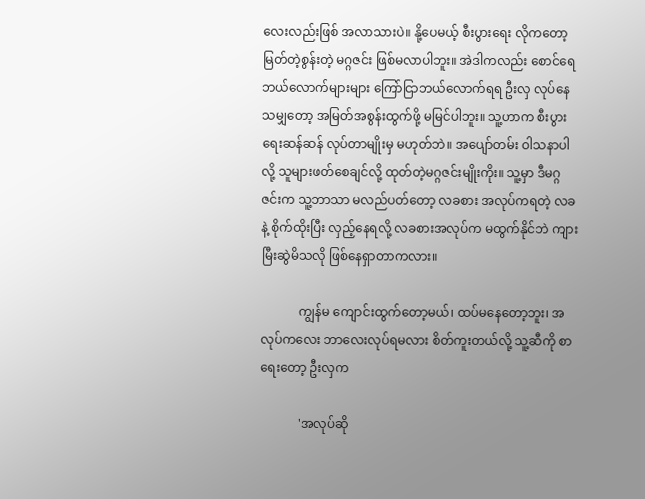လေးလည်းဖြစ် အလာသားပဲ။ နို့ပေမယ့် စီးပွားရေး လိုကတော့ မြတ်တဲ့စွန်းတဲ့ မဂ္ဂဇင်း ဖြစ်မလာပါဘူး။ အဲဒါကလည်း စောင်ရေဘယ်လောက်များများ ကြော်ငြာဘယ်လောက်ရရ ဦးလှ လုပ်နေသမျှတော့ အမြတ်အစွန်းထွက်ဖို့ မမြင်ပါဘူး။ သူ့ဟာက စီးပွားရေးဆန်ဆန် လုပ်တာမျိုးမှ မဟုတ်ဘဲ။ အပျော်တမ်း ဝါသနာပါလို့ သူများဖတ်စေချင်လို့ ထုတ်တဲ့မဂ္ဂဇင်းမျိုးကိုး။ သူ့မှာ ဒီမဂ္ဂဇင်းက သူ့ဘာသာ မလည်ပတ်တော့ လခစား အလုပ်ကရတဲ့ လခနဲ့ စိုက်ထိုးပြီး လှည့်နေရလို့ လခစားအလုပ်က မထွက်နိုင်ဘဲ ကျားမြီးဆွဲမိသလို ဖြစ်နေရှာတာကလား။

            ကျွန်မ ကျောင်းထွက်တော့မယ်၊ ထပ်မနေတော့ဘူး၊ အလုပ်ကလေး ဘာလေးလုပ်ရမလား စိတ်ကူးတယ်လို့ သူ့ဆီကို စာရေးတော့ ဦးလှက

            'အလုပ်ဆို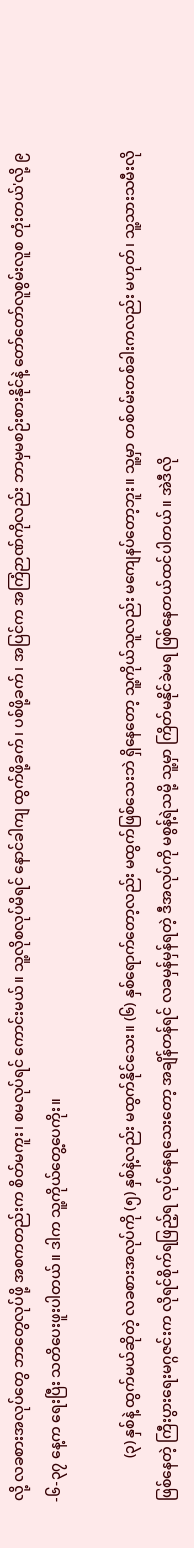လို့ လခစားအလုပ်တွေ ဘာတွေလုပ်ဖို့ အစကတည်းက စိတ်မကူး၊ စမလုပ်ရင် ကောင်းမယ်။ သူ့လိုစလုပ်မိရင် နောင်ခါကျ ထွက်ဖို့ခက်၊ ပစ်ဖို့ခက်၊ အပြင်က အကြံဉာဏ်ကိုလည်း ဘာမှမစဉ်းစားနိုင်နဲ့ တော်တော်လူစွမ်းလူစ တုံးတယ်'လို့ ၉-၆-၃၇ နေ့က ရေးပြီး သတိပေးဖူးပါတယ်။ ဒါက သူ့ကိုယ်တွေ့ပေကိုး။

            (၃) နှစ်နဲ့ ထွက်မယ်ဆိုတဲ့ လခစားအလုပ်ကို (၅) နှစ်နဲ့လည်း မထွက်နိုင်သေး။ (၆) နှစ်ရောက်တော့လည်း မထွက်ဖြစ်သေးဘဲ ရှိနေတော့ သူ့ကိုယ်သူလည်း မကျေနပ်တော့ဘူး။ သူ့မှာ တစ်ဝမ်းတစ်ခါးကလည်း မဟုတ်၊ သူ့သားသမီးလို ဖြစ်နေတဲ့ ကြီးပွားရေးမဂ္ဂဇင်းက လိုရင်စိုက်ရဖြည့်ရ လုပ်နေရသေးတော့ အချိန်တန်ရင် လခမှန်မှန်ရတဲ့ ဒီအလုပ်ကို မစွန့်ရဲသမို့ သူ့မှာ ကြိတ်မနိုင်ခဲမရ ဖြစ်နေတယ်ထင်ပါတယ်။ အဲဒီလို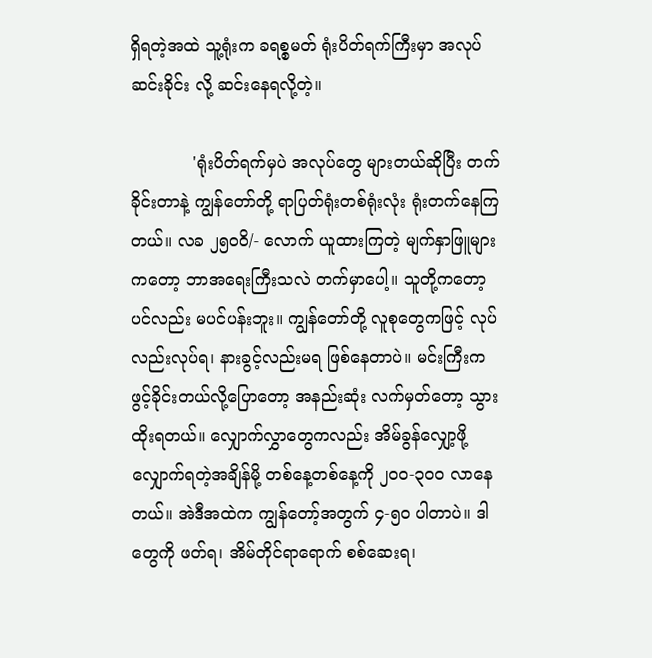ရှိရတဲ့အထဲ သူ့ရုံးက ခရစ္စမတ် ရုံးပိတ်ရက်ကြီးမှာ အလုပ်ဆင်းခိုင်း လို့ ဆင်းနေရလို့တဲ့။

            'ရုံးပိတ်ရက်မှပဲ အလုပ်တွေ များတယ်ဆိုပြီး တက်ခိုင်းတာနဲ့ ကျွန်တော်တို့ ရာပြတ်ရုံးတစ်ရုံးလုံး ရုံးတက်နေကြတယ်။ လခ ၂၅ဝဝိ/- လောက် ယူထားကြတဲ့ မျက်နှာဖြူများကတော့ ဘာအရေးကြီးသလဲ တက်မှာပေါ့။ သူတို့ကတော့ ပင်လည်း မပင်ပန်းဘူး။ ကျွန်တော်တို့ လူစုတွေကဖြင့် လုပ်လည်းလုပ်ရ၊ နားခွင့်လည်းမရ ဖြစ်နေတာပဲ။ မင်းကြီးက ဖွင့်ခိုင်းတယ်လို့ပြောတော့ အနည်းဆုံး လက်မှတ်တော့ သွားထိုးရတယ်။ လျှောက်လွှာတွေကလည်း အိမ်ခွန်လျှော့ဖို့ လျှောက်ရတဲ့အချိန်မို့ တစ်နေ့တစ်နေ့ကို ၂ဝဝ-၃ဝဝ လာနေတယ်။ အဲဒီအထဲက ကျွန်တော့်အတွက် ၄-၅ဝ ပါတာပဲ။ ဒါတွေကို ဖတ်ရ၊ အိမ်တိုင်ရာရောက် စစ်ဆေးရ၊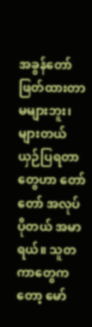အခွန်တော်ဖြတ်ထားတာ မများဘူး၊ များတယ် ယှဉ်ပြရတာတွေဟာ တော်တော် အလုပ်ပိုတယ် အမာရယ်။ သူတကာတွေကတော့ မော်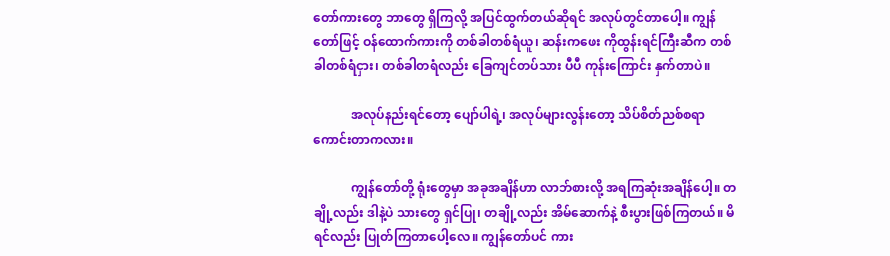တော်ကားတွေ ဘာတွေ ရှိကြလို့ အပြင်ထွက်တယ်ဆိုရင် အလုပ်တွင်တာပေါ့။ ကျွန်တော်ဖြင့် ဝန်ထောက်ကားကို တစ်ခါတစ်ရံယူ၊ ဆန်းကဖေး ကိုထွန်းရင်ကြီးဆီက တစ်ခါတစ်ရံငှား၊ တစ်ခါတရံလည်း ခြေကျင်တပ်သား ပီပီ ကုန်းကြောင်း နှက်တာပဲ။

            အလုပ်နည်းရင်တော့ ပျော်ပါရဲ့၊ အလုပ်များလွန်းတော့ သိပ်စိတ်ညစ်စရာ ကောင်းတာကလား။

            ကျွန်တော်တို့ ရုံးတွေမှာ အခုအချိန်ဟာ လာဘ်စားလို့ အရကြဆုံးအချိန်ပေါ့။ တချို့လည်း ဒါနဲ့ပဲ သားတွေ ရှင်ပြု၊ တချို့လည်း အိမ်ဆောက်နဲ့ စီးပွားဖြစ်ကြတယ်။ မိရင်လည်း ပြုတ်ကြတာပေါ့လေ။ ကျွန်တော်ပင် ကား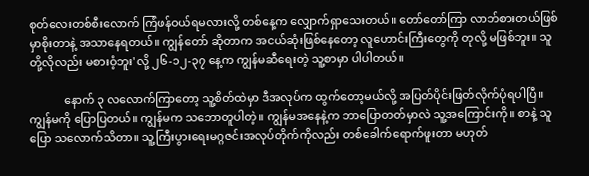စုတ်လေးတစ်စီးလောက် ကြံဖန်ဝယ်ရမလားလို့ တစ်နေ့က လျှောက်ရှာသေးတယ်။ တော်တော်ကြာ လာဘ်စားတယ်ဖြစ်မှာစိုးတာနဲ့ အသာနေရတယ်။ ကျွန်တော် ဆိုတာက အငယ်ဆုံးဖြစ်နေတော့ လူဟောင်းကြီးတွေကို တုလို့ မဖြစ်ဘူး။ သူတို့လိုလည်း မစားဝံ့ဘူး'လို့ ၂၆-၁၂-၃၇ နေ့က ကျွန်မဆီရေးတဲ့ သူ့စာမှာ ပါပါတယ်။

            နောက် ၃ လလောက်ကြာတော့ သူ့စိတ်ထဲမှာ ဒီအလုပ်က ထွက်တော့မယ်လို့ အပြတ်ပိုင်းဖြတ်လိုက်ပုံရပါပြီ။ ကျွန်မကို ပြောပြတယ်။ ကျွန်မက သဘောတူပါတဲ့။ ကျွန်မအနေနဲ့က ဘာပြောတတ်မှာလဲ သူ့အကြောင်းကို။ စာနဲ့ သူပြော သလောက်သိတာ။ သူ့ကြီးပွားရေးမဂ္ဂဇင်းအလုပ်တိုက်ကိုလည်း တစ်ခေါက်ရောက်ဖူးတာ မဟုတ်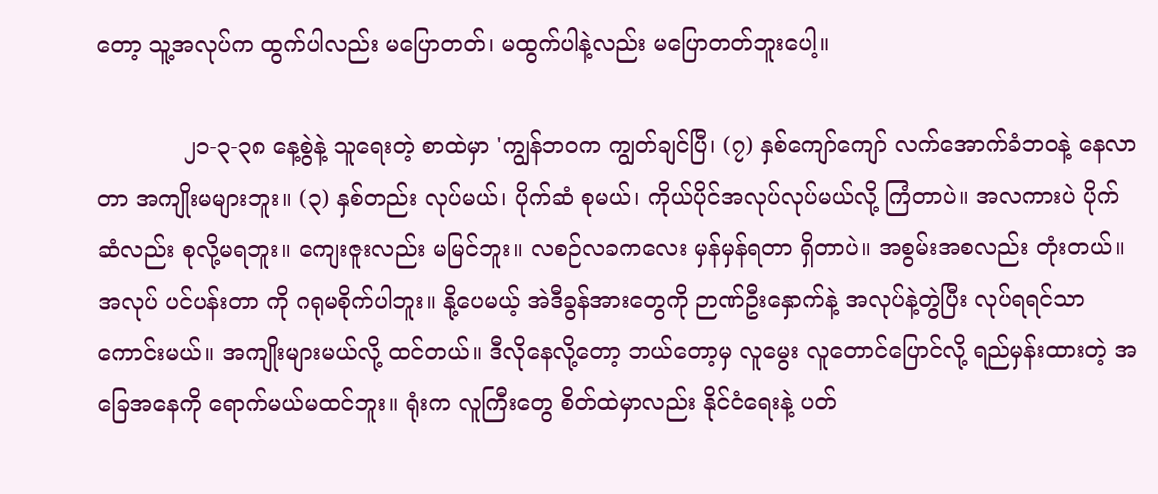တော့ သူ့အလုပ်က ထွက်ပါလည်း မပြောတတ်၊ မထွက်ပါနဲ့လည်း မပြောတတ်ဘူးပေါ့။

            ၂၁-၃-၃၈ နေ့စွဲနဲ့ သူရေးတဲ့ စာထဲမှာ 'ကျွန်ဘဝက ကျွတ်ချင်ပြီ၊ (၇) နှစ်ကျော်ကျော် လက်အောက်ခံဘဝနဲ့ နေလာတာ အကျိုးမများဘူး။ (၃) နှစ်တည်း လုပ်မယ်၊ ပိုက်ဆံ စုမယ်၊ ကိုယ်ပိုင်အလုပ်လုပ်မယ်လို့ ကြံတာပဲ။ အလကားပဲ ပိုက်ဆံလည်း စုလို့မရဘူး။ ကျေးဇူးလည်း မမြင်ဘူး။ လစဉ်လခကလေး မှန်မှန်ရတာ ရှိတာပဲ။ အစွမ်းအစလည်း တုံးတယ်။ အလုပ် ပင်ပန်းတာ ကို ဂရုမစိုက်ပါဘူး။ နို့ပေမယ့် အဲဒီခွန်အားတွေကို ဉာဏ်ဦးနှောက်နဲ့ အလုပ်နဲ့တွဲပြီး လုပ်ရရင်သာ ကောင်းမယ်။ အကျိုးများမယ်လို့ ထင်တယ်။ ဒီလိုနေလို့တော့ ဘယ်တော့မှ လူမွေး လူတောင်ပြောင်လို့ ရည်မှန်းထားတဲ့ အခြေအနေကို ရောက်မယ်မထင်ဘူး။ ရုံးက လူကြီးတွေ စိတ်ထဲမှာလည်း နိုင်ငံရေးနဲ့ ပတ်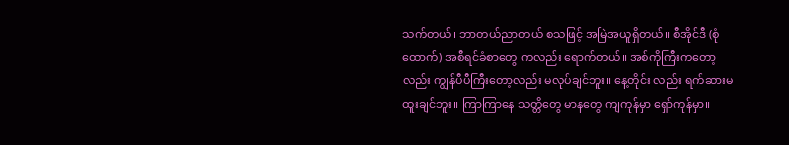သက်တယ်၊ ဘာတယ်ညာတယ် စသဖြင့် အမြဲအယူရှိတယ်။ စီအိုင်ဒီ (စုံထောက်) အစီရင်ခံစာတွေ ကလည်း ရောက်တယ်။ အစ်ကိုကြီးကတော့လည်း ကျွန်ပီပီကြီးတော့လည်း မလုပ်ချင်ဘူး။ နေ့တိုင်း လည်း ရက်ဆားမထူးချင်ဘူး။ ကြာကြာနေ သတ္တိတွေ မာနတွေ ကျကုန်မှာ ရှော်ကုန်မှာ။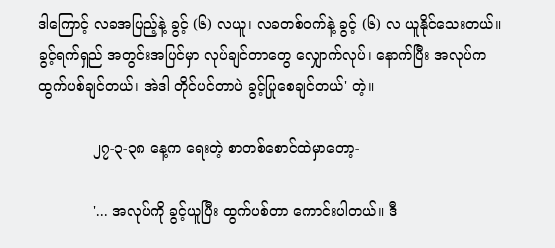ဒါကြောင့် လခအပြည့်နဲ့ ခွင့် (၆) လယူ၊ လခတစ်ဝက်နဲ့ ခွင့် (၆) လ ယူနိုင်သေးတယ်။ ခွင့်ရက်ရှည် အတွင်းအပြင်မှာ လုပ်ချင်တာတွေ လျှောက်လုပ်၊ နောက်ပြီး အလုပ်က ထွက်ပစ်ချင်တယ်၊ အဲဒါ တိုင်ပင်တာပဲ ခွင့်ပြုစေချင်တယ်' တဲ့။

            ၂၇-၃-၃၈ နေ့က ရေးတဲ့ စာတစ်စောင်ထဲမှာတော့-

            '... အလုပ်ကို ခွင့်ယူပြီး ထွက်ပစ်တာ ကောင်းပါတယ်။ ဒီ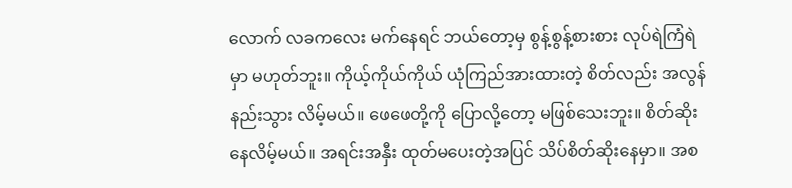လောက် လခကလေး မက်နေရင် ဘယ်တော့မှ စွန့်စွန့်စားစား လုပ်ရဲကြံရဲမှာ မဟုတ်ဘူး။ ကိုယ့်ကိုယ်ကိုယ် ယုံကြည်အားထားတဲ့ စိတ်လည်း အလွန်နည်းသွား လိမ့်မယ်။ ဖေဖေတို့ကို ပြောလို့တော့ မဖြစ်သေးဘူး။ စိတ်ဆိုးနေလိမ့်မယ်။ အရင်းအနှီး ထုတ်မပေးတဲ့အပြင် သိပ်စိတ်ဆိုးနေမှာ။ အစ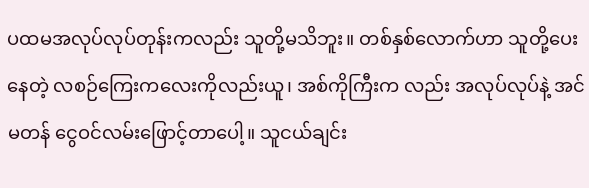ပထမအလုပ်လုပ်တုန်းကလည်း သူတို့မသိဘူး။ တစ်နှစ်လောက်ဟာ သူတို့ပေးနေတဲ့ လစဉ်ကြေးကလေးကိုလည်းယူ၊ အစ်ကိုကြီးက လည်း အလုပ်လုပ်နဲ့ အင်မတန် ငွေဝင်လမ်းဖြောင့်တာပေါ့။ သူငယ်ချင်း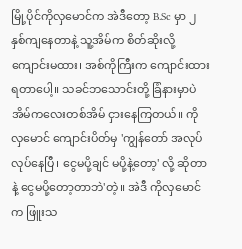မြို့ပိုင်ကိုလှမောင်က အဲဒီတော့ B.Sc မှာ ၂ နှစ်ကျနေတာနဲ့ သူ့အိမ်က စိတ်ဆိုးလို့ ကျောင်းမထား၊ အစ်ကိုကြီးက ကျောင်းထားရတာပေါ့။ သခင်ဘသောင်းတို့ ခြံနားမှာပဲ အိမ်ကလေးတစ်အိမ် ငှားနေကြတယ်။ ကိုလှမောင် ကျောင်းပိတ်မှ 'ကျွန်တော် အလုပ်လုပ်နေပြီ၊ ငွေမပို့ချင် မပို့နဲ့တော့' လို့ ဆိုတာနဲ့ ငွေမပို့တော့တာဘဲ'တဲ့။ အဲဒီ ကိုလှမောင်က ဖြူးသ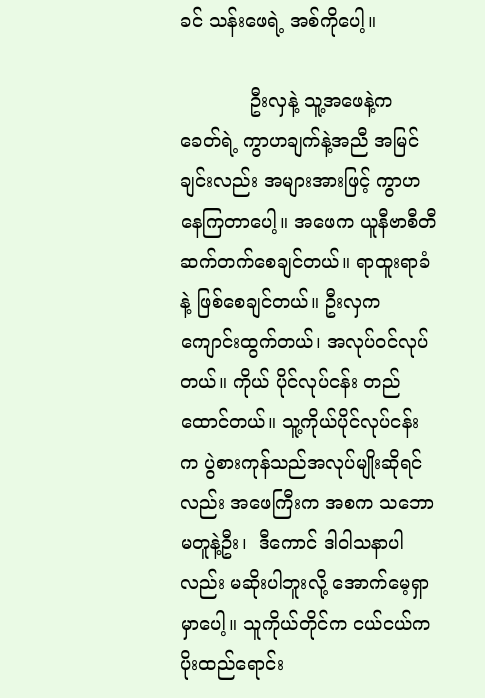ခင် သန်းဖေရဲ့ အစ်ကိုပေါ့။

            ဦးလှနဲ့ သူ့အဖေနဲ့က ခေတ်ရဲ့ ကွာဟချက်နဲ့အညီ အမြင်ချင်းလည်း အများအားဖြင့် ကွာဟနေကြတာပေါ့။ အဖေက ယူနီဗာစီတီ ဆက်တက်စေချင်တယ်။ ရာထူးရာခံနဲ့ ဖြစ်စေချင်တယ်။ ဦးလှက ကျောင်းထွက်တယ်၊ အလုပ်ဝင်လုပ်တယ်။ ကိုယ် ပိုင်လုပ်ငန်း တည်ထောင်တယ်။ သူ့ကိုယ်ပိုင်လုပ်ငန်းက ပွဲစားကုန်သည်အလုပ်မျိုးဆိုရင်လည်း အဖေကြီးက အစက သဘောမတူနဲ့ဦး၊  ဒီကောင် ဒါဝါသနာပါလည်း မဆိုးပါဘူးလို့ အောက်မေ့ရှာမှာပေါ့။ သူကိုယ်တိုင်က ငယ်ငယ်က ပိုးထည်ရောင်း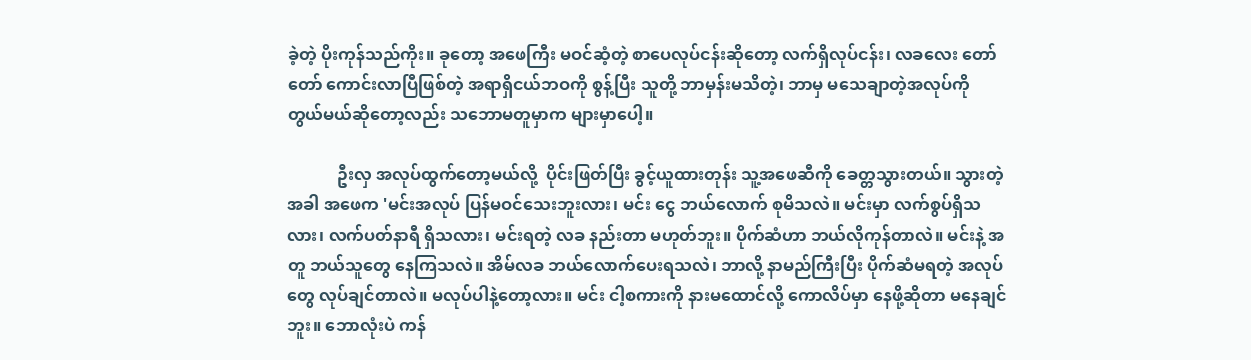ခဲ့တဲ့ ပိုးကုန်သည်ကိုး။ ခုတော့ အဖေကြီး မဝင်ဆံ့တဲ့ စာပေလုပ်ငန်းဆိုတော့ လက်ရှိလုပ်ငန်း၊ လခလေး တော်တော် ကောင်းလာပြီဖြစ်တဲ့ အရာရှိငယ်ဘဝကို စွန့်ပြီး သူတို့ ဘာမှန်းမသိတဲ့၊ ဘာမှ မသေချာတဲ့အလုပ်ကို တွယ်မယ်ဆိုတော့လည်း သဘောမတူမှာက များမှာပေါ့။

            ဦးလှ အလုပ်ထွက်တော့မယ်လို့  ပိုင်းဖြတ်ပြီး ခွင့်ယူထားတုန်း သူ့အဖေဆီကို ခေတ္တသွားတယ်။ သွားတဲ့ အခါ အဖေက 'မင်းအလုပ် ပြန်မဝင်သေးဘူးလား၊ မင်း ငွေ ဘယ်လောက် စုမိသလဲ။ မင်းမှာ လက်စွပ်ရှိသလား၊ လက်ပတ်နာရီ ရှိသလား၊ မင်းရတဲ့ လခ နည်းတာ မဟုတ်ဘူး။ ပိုက်ဆံဟာ ဘယ်လိုကုန်တာလဲ။ မင်းနဲ့ အတူ ဘယ်သူတွေ နေကြသလဲ။ အိမ်လခ ဘယ်လောက်ပေးရသလဲ၊ ဘာလို့ နာမည်ကြီးပြီး ပိုက်ဆံမရတဲ့ အလုပ်တွေ လုပ်ချင်တာလဲ။ မလုပ်ပါနဲ့တော့လား။ မင်း ငါ့စကားကို နားမထောင်လို့ ကောလိပ်မှာ နေဖို့ဆိုတာ မနေချင်ဘူး။ ဘောလုံးပဲ ကန်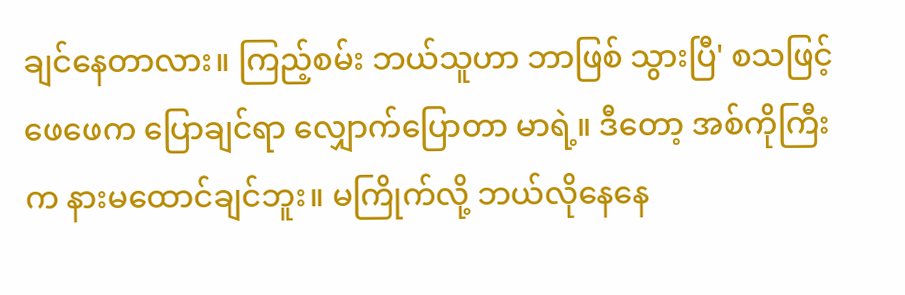ချင်နေတာလား။ ကြည့်စမ်း ဘယ်သူဟာ ဘာဖြစ် သွားပြီ' စသဖြင့် ဖေဖေက ပြောချင်ရာ လျှောက်ပြောတာ မာရဲ့။ ဒီတော့ အစ်ကိုကြီးက နားမထောင်ချင်ဘူး။ မကြိုက်လို့ ဘယ်လိုနေနေ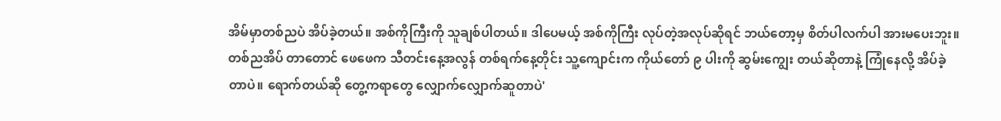အိမ်မှာတစ်ညပဲ အိပ်ခဲ့တယ်။ အစ်ကိုကြီးကို သူချစ်ပါတယ်။ ဒါပေမယ့် အစ်ကိုကြီး လုပ်တဲ့အလုပ်ဆိုရင် ဘယ်တော့မှ စိတ်ပါလက်ပါ အားမပေးဘူး။ တစ်ညအိပ် တာတောင် ဖေဖေက သီတင်းနေ့အလွန် တစ်ရက်နေ့တိုင်း သူ့ကျောင်းက ကိုယ်တော် ၉ ပါးကို ဆွမ်းကျွေး တယ်ဆိုတာနဲ့ ကြုံနေလို့ အိပ်ခဲ့တာပဲ။ ရောက်တယ်ဆို တွေ့ကရာတွေ လျှောက်လျှောက်ဆူတာပဲ'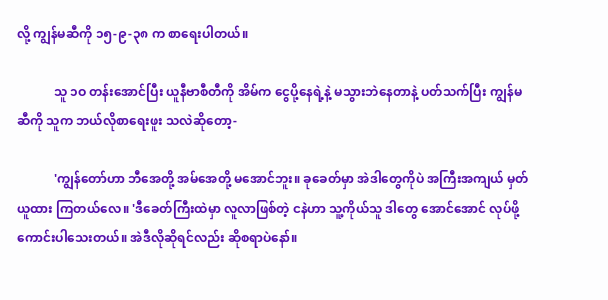လို့ ကျွန်မဆီကို ၁၅-၉-၃၈ က စာရေးပါတယ်။

            သူ ၁ဝ တန်းအောင်ပြီး ယူနီဗာစီတီကို အိမ်က ငွေပို့နေရဲ့နဲ့ မသွားဘဲနေတာနဲ့ ပတ်သက်ပြီး ကျွန်မဆီကို သူက ဘယ်လိုစာရေးဖူး သလဲဆိုတော့-

            'ကျွန်တော်ဟာ ဘီအေတို့ အမ်အေတို့ မအောင်ဘူး။ ခုခေတ်မှာ အဲဒါတွေကိုပဲ အကြီးအကျယ် မှတ်ယူထား ကြတယ်လေ။ 'ဒီခေတ်ကြီးထဲမှာ လူလာဖြစ်တဲ့ ငနဲဟာ သူ့ကိုယ်သူ ဒါတွေ အောင်အောင် လုပ်ဖို့ကောင်းပါသေးတယ်။ အဲဒီလိုဆိုရင်လည်း ဆိုစရာပဲနော်။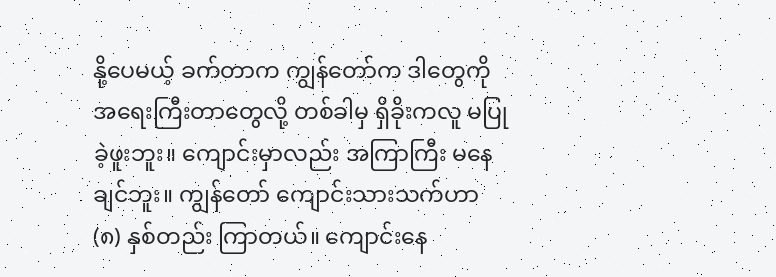နို့ပေမယ့် ခက်တာက ကျွန်တော်က ဒါတွေကို အရေးကြီးတာတွေလို့ တစ်ခါမှ ရှိခိုးကလူ မပြုခဲ့ဖူးဘူး။ ကျောင်းမှာလည်း အကြာကြီး မနေချင်ဘူး။ ကျွန်တော် ကျောင်းသားသက်ဟာ (၈) နှစ်တည်း ကြာတယ်။ ကျောင်းနေ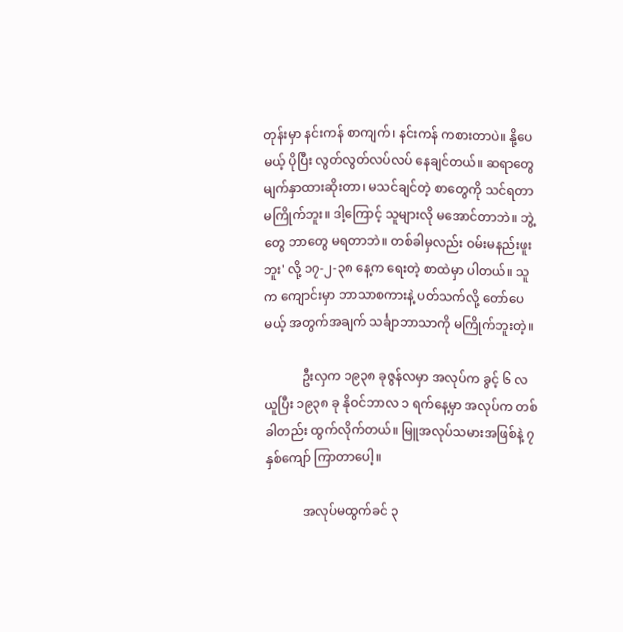တုန်းမှာ နင်းကန် စာကျက်၊ နင်းကန် ကစားတာပဲ။ နို့ပေမယ့် ပိုပြီး လွတ်လွတ်လပ်လပ် နေချင်တယ်။ ဆရာတွေ မျက်နှာထားဆိုးတာ၊ မသင်ချင်တဲ့ စာတွေကို သင်ရတာ မကြိုက်ဘူး။ ဒါ့ကြောင့် သူများလို မအောင်တာဘဲ။ ဘွဲ့တွေ ဘာတွေ မရတာဘဲ။ တစ်ခါမှလည်း ဝမ်းမနည်းဖူးဘူး' လို့ ၁၇-၂-၃၈ နေ့က ရေးတဲ့ စာထဲမှာ ပါတယ်။ သူက ကျောင်းမှာ ဘာသာစကားနဲ့ ပတ်သက်လို့ တော်ပေမယ့် အတွက်အချက် သင်္ချာဘာသာကို မကြိုက်ဘူးတဲ့။

            ဦးလှက ၁၉၃၈ ခုဇွန်လမှာ အလုပ်က ခွင့် ၆ လယူပြီး ၁၉၃၈ ခု နိုဝင်ဘာလ ၁ ရက်နေ့မှာ အလုပ်က တစ်ခါတည်း ထွက်လိုက်တယ်။ မြူအလုပ်သမားအဖြစ်နဲ့ ၇ နှစ်ကျော် ကြာတာပေါ့။

            အလုပ်မထွက်ခင် ၃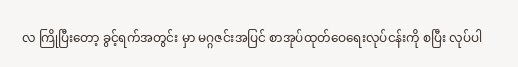လ ကြိုပြီးတော့ ခွင့်ရက်အတွင်း မှာ မဂ္ဂဇင်းအပြင် စာအုပ်ထုတ်ဝေရေးလုပ်ငန်းကို စပြီး လုပ်ပါ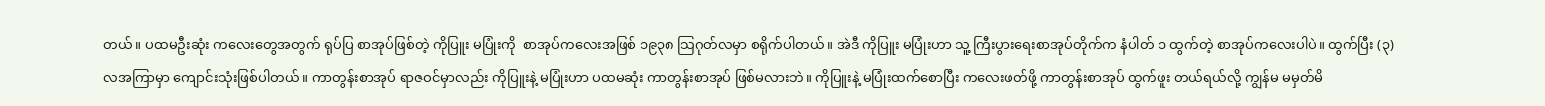တယ်။ ပထမဦးဆုံး ကလေးတွေအတွက် ရုပ်ပြ စာအုပ်ဖြစ်တဲ့ ကိုပြူး မပြုံးကို  စာအုပ်ကလေးအဖြစ် ၁၉၃၈ သြဂုတ်လမှာ စရိုက်ပါတယ်။ အဲဒီ ကိုပြူး မပြုံးဟာ သူ့ ကြီးပွားရေးစာအုပ်တိုက်က နံပါတ် ၁ ထွက်တဲ့ စာအုပ်ကလေးပါပဲ။ ထွက်ပြီး (၃) လအကြာမှာ ကျောင်းသုံးဖြစ်ပါတယ်။ ကာတွန်းစာအုပ် ရာဇဝင်မှာလည်း ကိုပြူးနဲ့ မပြုံးဟာ ပထမဆုံး ကာတွန်းစာအုပ် ဖြစ်မလားဘဲ။ ကိုပြူးနဲ့ မပြုံးထက်စောပြီး ကလေးဖတ်ဖို့ ကာတွန်းစာအုပ် ထွက်ဖူး တယ်ရယ်လို့ ကျွန်မ မမှတ်မိ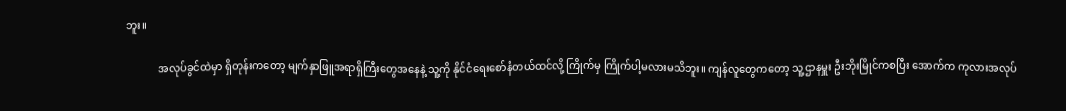ဘူး။

            အလုပ်ခွင်ထဲမှာ ရှိတုန်းကတော့ မျက်နှာဖြူအရာရှိကြီးတွေအနေနဲ့ သူ့ကို နိုင်ငံရေးစော်နံတယ်ထင်လို့ ကြိုက်မှ ကြိုက်ပါ့မလားမသိဘူး။ ကျန်လူတွေကတော့ သူ့ဌာနမှူး ဦးဘိုးမြိုင်ကစပြီး အောက်က ကုလားအလုပ်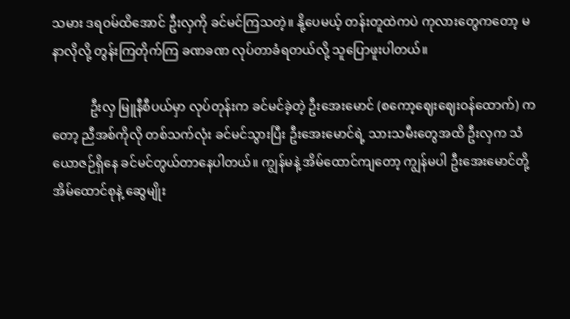သမား ဒရဝမ်ထိအောင် ဦးလှကို ခင်မင်ကြသတဲ့။ နို့ပေမယ့် တန်းတူထဲကပဲ ကုလားတွေကတော့ မနာလိုလို့ တွန်းကြတိုက်ကြ ခဏခဏ လုပ်တာခံရတယ်လို့ သူပြောဖူးပါတယ်။

            ဦးလှ မြူနီစီပယ်မှာ လုပ်တုန်းက ခင်မင်ခဲ့တဲ့ ဦးအေးမောင် (စကော့ဈေးဈေးဝန်ထောက်) ကတော့ ညီအစ်ကိုလို တစ်သက်လုံး ခင်မင်သွားပြီး ဦးအေးမောင်ရဲ့ သားသမီးတွေအထိ ဦးလှက သံယောဇဉ်ရှိနေ ခင်မင်တွယ်တာနေပါတယ်။ ကျွန်မနဲ့ အိမ်ထောင်ကျတော့ ကျွန်မပါ ဦးအေးမောင်တို့အိမ်ထောင်စုနဲ့ ဆွေမျိုး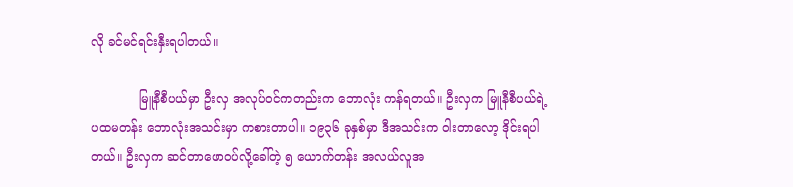လို ခင်မင်ရင်းနှီးရပါတယ်။

            မြူနီစီပယ်မှာ ဦးလှ အလုပ်ဝင်ကတည်းက ဘောလုံး ကန်ရတယ်။ ဦးလှက မြူနီစီပယ်ရဲ့ ပထမတန်း ဘောလုံးအသင်းမှာ ကစားတာပါ။ ၁၉၃၆ ခုနှစ်မှာ ဒီအသင်းက ဝါးတာလော့ ဒိုင်းရပါတယ်။ ဦးလှက ဆင်တာဖောဝပ်လို့ခေါ်တဲ့ ၅ ယောက်တန်း အလယ်လူအ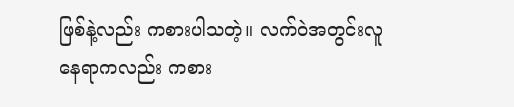ဖြစ်နဲ့လည်း ကစားပါသတဲ့။ လက်ဝဲအတွင်းလူ နေရာကလည်း ကစား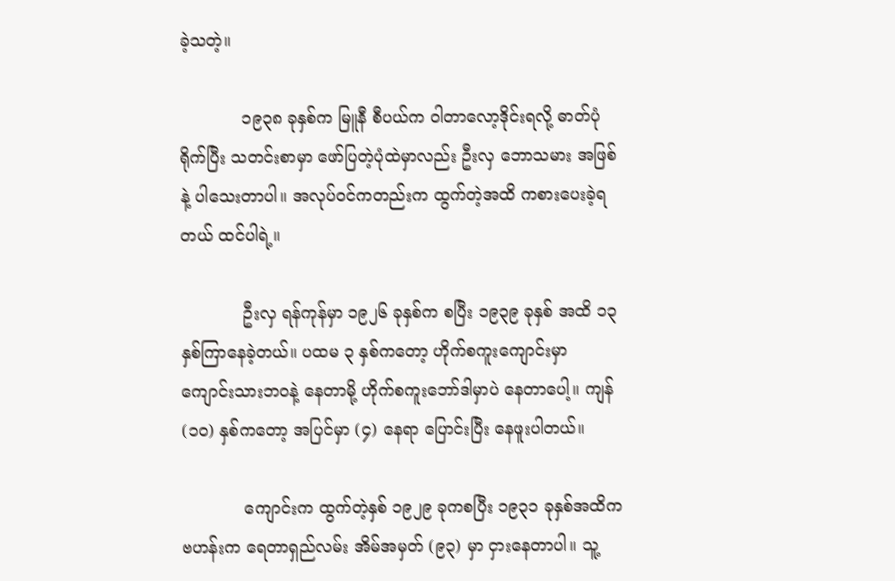ခဲ့သတဲ့။

            ၁၉၃၈ ခုနှစ်က မြူနီ စီပယ်က ဝါတာလော့ဒိုင်းရလို့ ဓာတ်ပုံရိုက်ပြီး သတင်းစာမှာ ဖော်ပြတဲ့ပုံထဲမှာလည်း ဦးလှ ဘောသမား အဖြစ်နဲ့ ပါသေးတာပါ။ အလုပ်ဝင်ကတည်းက ထွက်တဲ့အထိ ကစားပေးခဲ့ရတယ် ထင်ပါရဲ့။

            ဦးလှ ရန်ကုန်မှာ ၁၉၂၆ ခုနှစ်က စပြီး ၁၉၃၉ ခုနှစ် အထိ ၁၃ နှစ်ကြာနေခဲ့တယ်။ ပထမ ၃ နှစ်ကတော့ ဟိုက်စကူးကျောင်းမှာ ကျောင်းသားဘဝနဲ့ နေတာမို့ ဟိုက်စကူးဘော်ဒါမှာပဲ နေတာပေါ့။ ကျန် (၁ဝ) နှစ်ကတော့ အပြင်မှာ (၄) နေရာ ပြောင်းပြီး နေဖူးပါတယ်။

            ကျောင်းက ထွက်တဲ့နှစ် ၁၉၂၉ ခုကစပြီး ၁၉၃၁ ခုနှစ်အထိက ဗဟန်းက ရေတာရှည်လမ်း အိမ်အမှတ် (၉၃) မှာ ငှားနေတာပါ။ သူ့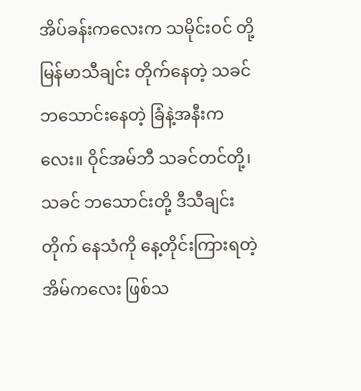အိပ်ခန်းကလေးက သမိုင်းဝင် တို့မြန်မာသီချင်း တိုက်နေတဲ့ သခင်ဘသောင်းနေတဲ့ ခြံနဲ့အနီးကလေး။ ဝိုင်အမ်ဘီ သခင်တင်တို့၊ သခင် ဘသောင်းတို့ ဒီသီချင်းတိုက် နေသံကို နေ့တိုင်းကြားရတဲ့ အိမ်ကလေး ဖြစ်သ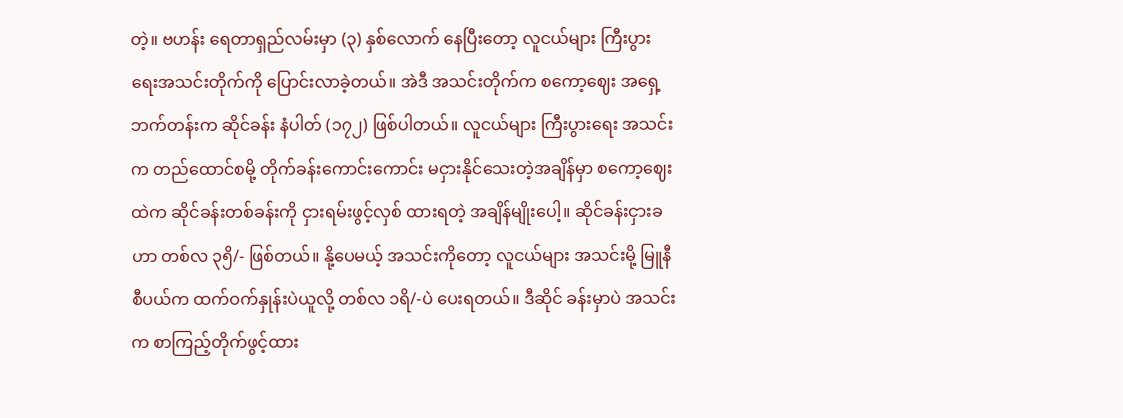တဲ့။ ဗဟန်း ရေတာရှည်လမ်းမှာ (၃) နှစ်လောက် နေပြီးတော့ လူငယ်များ ကြီးပွားရေးအသင်းတိုက်ကို ပြောင်းလာခဲ့တယ်။ အဲဒီ အသင်းတိုက်က စကော့ဈေး အရှေ့ဘက်တန်းက ဆိုင်ခန်း နံပါတ် (၁၇၂) ဖြစ်ပါတယ်။ လူငယ်များ ကြီးပွားရေး အသင်းက တည်ထောင်စမို့ တိုက်ခန်းကောင်းကောင်း မငှားနိုင်သေးတဲ့အချိန်မှာ စကော့ဈေးထဲက ဆိုင်ခန်းတစ်ခန်းကို ငှားရမ်းဖွင့်လှစ် ထားရတဲ့ အချိန်မျိုးပေါ့။ ဆိုင်ခန်းငှားခဟာ တစ်လ ၃၅ိ/- ဖြစ်တယ်။ နို့ပေမယ့် အသင်းကိုတော့ လူငယ်များ အသင်းမို့ မြူနီစီပယ်က ထက်ဝက်နှုန်းပဲယူလို့ တစ်လ ၁ရိ/-ပဲ ပေးရတယ်။ ဒီဆိုင် ခန်းမှာပဲ အသင်းက စာကြည့်တိုက်ဖွင့်ထား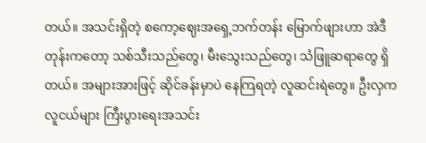တယ်။ အသင်းရှိတဲ့ စကော့ဈေးအရှေ့ဘက်တန်း မြောက်ဖျားဟာ အဲဒီတုန်းကတော့ သစ်သီးသည်တွေ၊ မီးသွေးသည်တွေ၊ သံဖြူဆရာတွေ ရှိတယ်။ အများအားဖြင့် ဆိုင်ခန်းမှာပဲ နေကြရတဲ့ လူဆင်းရဲတွေ။ ဦးလှက လူငယ်များ ကြီးပွားရေးအသင်း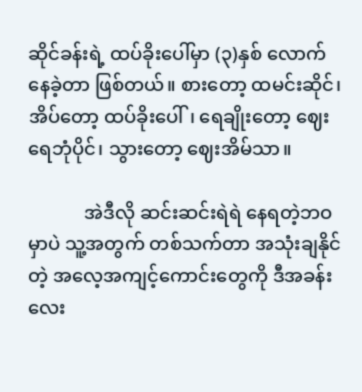ဆိုင်ခန်းရဲ့ ထပ်ခိုးပေါ်မှာ (၃)နှစ် လောက်နေခဲ့တာ ဖြစ်တယ်။ စားတော့ ထမင်းဆိုင်၊ အိပ်တော့ ထပ်ခိုးပေါ်၊ ရေချိုးတော့ ဈေးရေဘုံပိုင်၊ သွားတော့ ဈေးအိမ်သာ။

            အဲဒီလို ဆင်းဆင်းရဲရဲ နေရတဲ့ဘဝမှာပဲ သူ့အတွက် တစ်သက်တာ အသုံးချနိုင်တဲ့ အလေ့အကျင့်ကောင်းတွေကို ဒီအခန်းလေး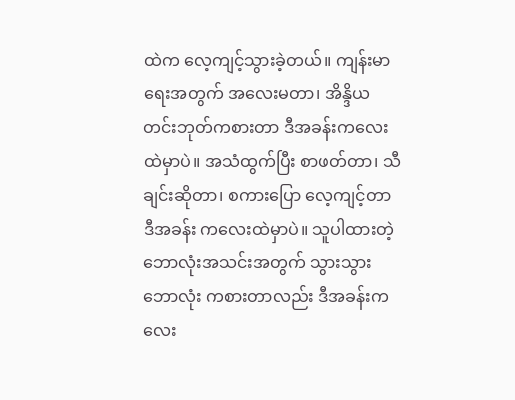ထဲက လေ့ကျင့်သွားခဲ့တယ်။ ကျန်းမာရေးအတွက် အလေးမတာ၊ အိန္ဒိယတင်းဘုတ်ကစားတာ ဒီအခန်းကလေးထဲမှာပဲ။ အသံထွက်ပြီး စာဖတ်တာ၊ သီချင်းဆိုတာ၊ စကားပြော လေ့ကျင့်တာ ဒီအခန်း ကလေးထဲမှာပဲ။ သူပါထားတဲ့ ဘောလုံးအသင်းအတွက် သွားသွားဘောလုံး ကစားတာလည်း ဒီအခန်းကလေး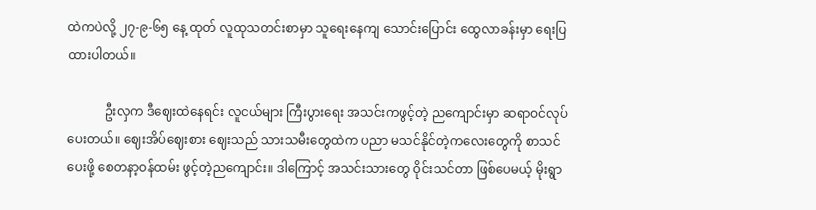ထဲကပဲလို့ ၂၇-၉-၆၅ နေ့ ထုတ် လူထုသတင်းစာမှာ သူရေးနေကျ သောင်းပြောင်း ထွေလာခန်းမှာ ရေးပြထားပါတယ်။

            ဦးလှက ဒီဈေးထဲနေရင်း လူငယ်များ ကြီးပွားရေး အသင်းကဖွင့်တဲ့ ညကျောင်းမှာ ဆရာဝင်လုပ်ပေးတယ်။ ဈေးအိပ်ဈေးစား ဈေးသည် သားသမီးတွေထဲက ပညာ မသင်နိုင်တဲ့ကလေးတွေကို စာသင်ပေးဖို့ စေတနာ့ဝန်ထမ်း ဖွင့်တဲ့ညကျောင်း။ ဒါကြောင့် အသင်းသားတွေ ဝိုင်းသင်တာ ဖြစ်ပေမယ့် မိုးရွာ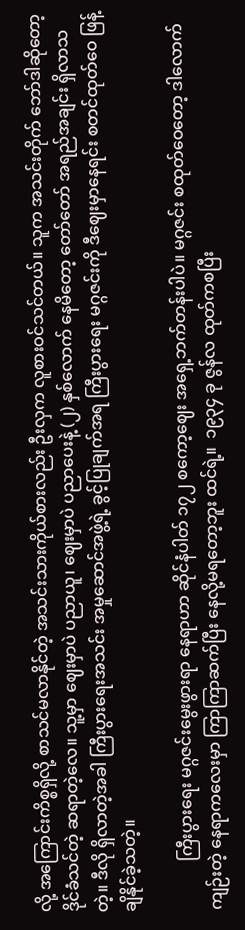လို့ အကြောင်းကိစ္စရှိလို့ စာသင်မလာနိုင်တဲ့ အသင်းသားကိုယ်စားလည်း ဦးလှက လူစားဝင်သင်တယ်။ သူက အသင်းတိုက် ဘော်ဒါဆိုတော့ ဒိုင်ခံသင်တဲ့ ဆရာတဲ့လေ။ သူ့မှာ ဈေးမှာပဲ ပညာယူ၊ ဈေးမှာပဲ ပညာပေးနဲ့ (၂) နှစ်လောက် နေမိတော့ တော်တော် အရည်အချင်း ရှိလာသတဲ့။ ဒီလို ရှိလာတဲ့အခါ ကြီးပွားရေးအသင်း အမှုဆောင်အဖွဲ့ရဲ့ ခွင့်ပြုချက်အရ ကြီးပွားရေး မဂ္ဂဇင်းကို ဒီဈေးမှာနေရင်း စတင်ထုတ်ဝေ ဖြန့်ချိနိုင်ခဲ့သတဲ့။

            ကြီးပွားရေး မဂ္ဂဇင်းမွေးဖွားရာ နေရာဟာ ဆိုင်နံပါတ် ၁၇၂ စကော့ဈေး အရှေ့ဘက်တန်းပါပဲ။ မဂ္ဂဇင်း စထုတ်ဝေတော့ ဒါလောက်ကျဉ်းတဲ့ နေရာကလေးမှာ ကြာကြာဆက်ပြီး နေလို့မရတော့ဘူး ထင်ရဲ့။  ၁၉၃၄ ခု ဇွန်လ ထုတ်ကစပြီး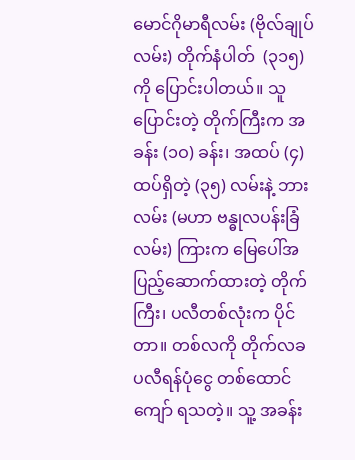မောင်ဂိုမာရီလမ်း (ဗိုလ်ချုပ်လမ်း) တိုက်နံပါတ်  (၃၁၅) ကို ပြောင်းပါတယ်။ သူပြောင်းတဲ့ တိုက်ကြီးက အခန်း (၁ဝ) ခန်း၊ အထပ် (၄) ထပ်ရှိတဲ့ (၃၅) လမ်းနဲ့ ဘားလမ်း (မဟာ ဗန္ဓုလပန်းခြံလမ်း) ကြားက မြေပေါ်အပြည့်ဆောက်ထားတဲ့ တိုက်ကြီး၊ ပလီတစ်လုံးက ပိုင်တာ။ တစ်လကို တိုက်လခ ပလီရန်ပုံငွေ တစ်ထောင်ကျော် ရသတဲ့။ သူ့ အခန်း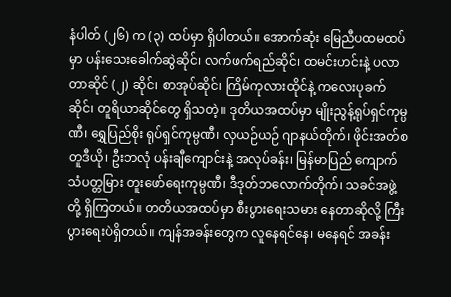နံပါတ် (၂၆) က (၃) ထပ်မှာ ရှိပါတယ်။ အောက်ဆုံး မြေညီပထမထပ်မှာ ပန်းသေးခေါက်ဆွဲဆိုင်၊ လက်ဖက်ရည်ဆိုင်၊ ထမင်းဟင်းနဲ့ ပလာတာဆိုင် (၂) ဆိုင်၊ စာအုပ်ဆိုင်၊ ကြိမ်ကုလားထိုင်နဲ့ ကလေးပုခက်ဆိုင်၊ တူရိယာဆိုင်တွေ ရှိသတဲ့။ ဒုတိယအထပ်မှာ မျိုးညွန့်ရုပ်ရှင်ကုမ္ပဏီ၊ ရွှေပြည်စိုး ရုပ်ရှင်ကုမ္ပဏီ၊ လှယဉ်ယဉ် ဂျာနယ်တိုက်၊ ဖိုင်းအတ်စတူဒီယို၊ ဦးဘလုံ ပန်းချီကျောင်းနဲ့ အလုပ်ခန်း၊ မြန်မာပြည် ကျောက်သံပတ္တမြား တူးဖော်ရေးကုမ္ပဏီ၊ ဒီဒုတ်ဘလောက်တိုက်၊ သခင်အဖွဲ့တို့ ရှိကြတယ်။ တတိယအထပ်မှာ စီးပွားရေးသမား နေတာဆိုလို့ ကြီးပွားရေးပဲရှိတယ်။ ကျန်အခန်းတွေက လူနေရင်နေ၊ မနေရင် အခန်း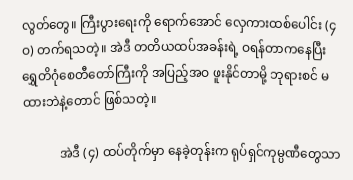လွတ်တွေ။ ကြီးပွားရေးကို ရောက်အောင် လှေကားထစ်ပေါင်း (၄ဝ) တက်ရသတဲ့။ အဲဒီ တတိယထပ်အခန်းရဲ့ ဝရန်တာကနေပြီး ရွှေတိဂုံစေတီတော်ကြီးကို အပြည့်အဝ ဖူးနိုင်တာမို့ ဘုရားစင် မထားဘဲနဲ့တောင် ဖြစ်သတဲ့။

            အဲဒီ (၄) ထပ်တိုက်မှာ နေခဲ့တုန်းက ရုပ်ရှင်ကုမ္ပဏီတွေသာ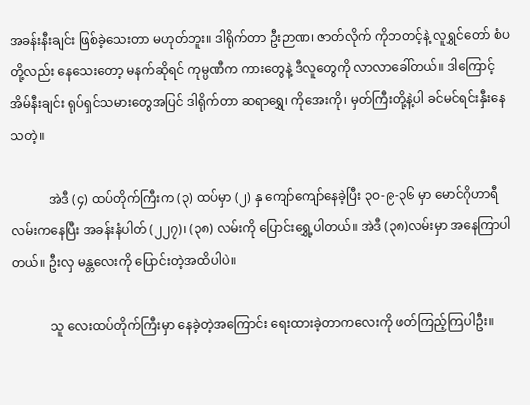အခန်းနီးချင်း ဖြစ်ခဲ့သေးတာ မဟုတ်ဘူး။ ဒါရိုက်တာ ဦးဉာဏ၊ ဇာတ်လိုက် ကိုဘတင့်နဲ့ လူရွှင်တော် စံပတို့လည်း နေသေးတော့ မနက်ဆိုရင် ကုမ္ပဏီက ကားတွေနဲ့ ဒီလူတွေကို လာလာခေါ်တယ်။ ဒါကြောင့် အိမ်နီးချင်း ရုပ်ရှင်သမားတွေအပြင် ဒါရိုက်တာ ဆရာရွှေ၊ ကိုအေးကို၊ မှတ်ကြီးတို့နဲ့ပါ ခင်မင်ရင်းနှီးနေသတဲ့။

            အဲဒီ (၄) ထပ်တိုက်ကြီးက (၃) ထပ်မှာ (၂) နှ ကျော်ကျော်နေခဲ့ပြီး ၃ဝ-၉-၃၆ မှာ မောင်ဂိုဟာရီလမ်းကနေပြီး အခန်းနံပါတ် (၂၂၇)၊ (၃၈) လမ်းကို ပြောင်းရွှေ့ပါတယ်။ အဲဒီ (၃၈)လမ်းမှာ အနေကြာပါတယ်။ ဦးလှ မန္တလေးကို ပြောင်းတဲ့အထိပါပဲ။

            သူ လေးထပ်တိုက်ကြီးမှာ နေခဲ့တဲ့အကြောင်း ရေးထားခဲ့တာကလေးကို ဖတ်ကြည့်ကြပါဦး။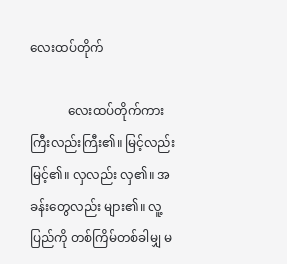လေးထပ်တိုက်

            လေးထပ်တိုက်ကား ကြီးလည်းကြီး၏။ မြင့်လည်း မြင့်၏။ လှလည်း လှ၏။ အခန်းတွေလည်း များ၏။ လူ့ပြည်ကို တစ်ကြိမ်တစ်ခါမျှ မ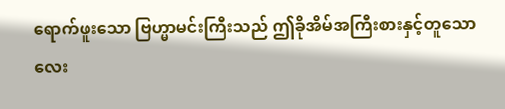ရောက်ဖူးသော ဗြဟ္မာမင်းကြီးသည် ဤခိုအိမ်အကြီးစားနှင့်တူသော လေး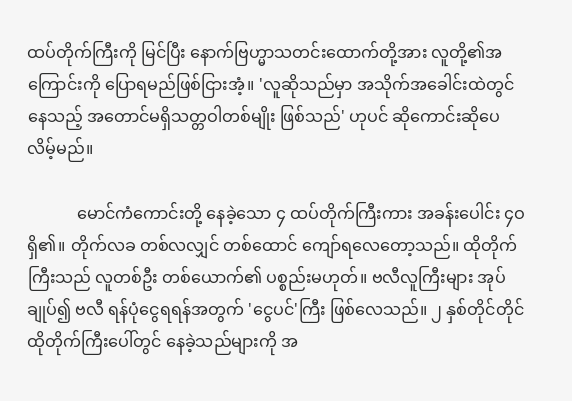ထပ်တိုက်ကြီးကို မြင်ပြီး နောက်ဗြဟ္မာသတင်းထောက်တို့အား လူတို့၏အကြောင်းကို ပြောရမည်ဖြစ်ငြားအံ့။ 'လူဆိုသည်မှာ အသိုက်အခေါင်းထဲတွင် နေသည့် အတောင်မရှိသတ္တဝါတစ်မျိုး ဖြစ်သည်' ဟုပင် ဆိုကောင်းဆိုပေလိမ့်မည်။

            မောင်ကံကောင်းတို့ နေခဲ့သော ၄ ထပ်တိုက်ကြီးကား အခန်းပေါင်း ၄ဝ ရှိ၏။ တိုက်လခ တစ်လလျှင် တစ်ထောင် ကျော်ရလေတော့သည်။ ထိုတိုက်ကြီးသည် လူတစ်ဦး တစ်ယောက်၏ ပစ္စည်းမဟုတ်။ ဗလီလူကြီးများ အုပ်ချုပ်၍ ဗလီ ရန်ပုံငွေရရန်အတွက် 'ငွေပင်'ကြီး ဖြစ်လေသည်။ ၂ နှစ်တိုင်တိုင် ထိုတိုက်ကြီးပေါ်တွင် နေခဲ့သည်များကို အ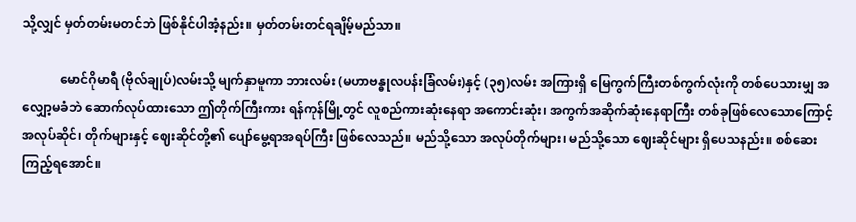သို့လျှင် မှတ်တမ်းမတင်ဘဲ ဖြစ်နိုင်ပါအံ့နည်း။ မှတ်တမ်းတင်ရချိမ့်မည်သာ။

            မောင်ဂိုမာရီ (ဗိုလ်ချုပ်)လမ်းသို့ မျက်နှာမူကာ ဘားလမ်း (မဟာဗန္ဓုလပန်းခြံလမ်း)နှင့် (၃၅)လမ်း အကြားရှိ မြေကွက်ကြီးတစ်ကွက်လုံးကို တစ်ပေသားမျှ အလျှော့မခံဘဲ ဆောက်လုပ်ထားသော ဤတိုက်ကြီးကား ရန်ကုန်မြို့တွင် လူစည်ကားဆုံးနေရာ အကောင်းဆုံး၊ အကွက်အဆိုက်ဆုံးနေရာကြီး တစ်ခုဖြစ်လေသောကြောင့် အလုပ်ဆိုင်၊ တိုက်များနှင့် ဈေးဆိုင်တို့၏ ပျော်မွေ့ရာအရပ်ကြီး ဖြစ်လေသည်။ မည်သို့သော အလုပ်တိုက်များ၊ မည်သို့သော ဈေးဆိုင်များ ရှိပေသနည်း။ စစ်ဆေးကြည့်ရအောင်။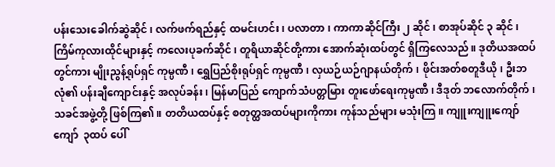ပန်းသေးခေါက်ဆွဲဆိုင်၊ လက်ဖက်ရည်နှင့် ထမင်းဟင်း၊ ပလာတာ၊ ကာကာဆိုင်ကြီး ၂ ဆိုင်၊ စာအုပ်ဆိုင် ၃ ဆိုင်၊ ကြိမ်ကုလားထိုင်များနှင့် ကလေးပုခက်ဆိုင်၊ တူရိယာဆိုင်တို့ကား အောက်ဆုံးထပ်တွင် ရှိကြလေသည်။ ဒုတိယအထပ်တွင်ကား မျိုးညွန့်ရုပ်ရှင် ကုမ္ပဏီ၊ ရွှေပြည်စိုးရုပ်ရှင် ကုမ္ပဏီ၊ လှယဉ်ယဉ်ဂျာနယ်တိုက်၊ ဖိုင်းအတ်စတူဒီယို၊ ဦးဘလုံ၏ ပန်းချီကျောင်းနှင့် အလုပ်ခန်း၊ မြန်မာပြည် ကျောက်သံပတ္တမြား တူးဖော်ရေးကုမ္ပဏီ၊ ဒီဒုတ် ဘလောက်တိုက်၊ သခင်အဖွဲ့တို့ ဖြစ်ကြ၏။ တတိယထပ်နှင့် စတုတ္ထအထပ်များကိုကား ကုန်သည်များ မသုံးကြ။ ကျူးကျူးကျော်ကျော်  ၃ထပ် ပေါ်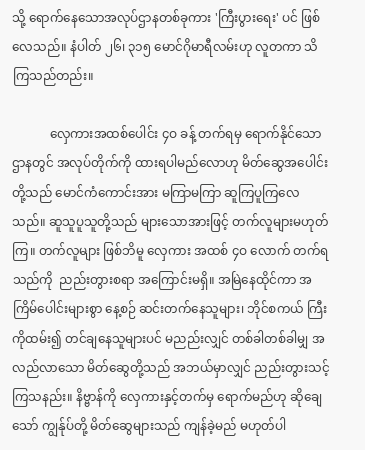သို့ ရောက်နေသောအလုပ်ဌာနတစ်ခုကား 'ကြီးပွားရေး' ပင် ဖြစ်လေသည်။ နံပါတ် ၂၆၊ ၃၁၅ မောင်ဂိုမာရီလမ်းဟု လူတကာ သိကြသည်တည်း။

            လှေကားအထစ်ပေါင်း ၄ဝ ခန့် တက်ရမှ ရောက်နိုင်သောဌာနတွင် အလုပ်တိုက်ကို ထားရပါမည်လောဟု မိတ်ဆွေအပေါင်းတို့သည် မောင်ကံကောင်းအား မကြာမကြာ ဆူကြပူကြလေသည်။ ဆူသူပူသူတို့သည် များသောအားဖြင့် တက်လူများမဟုတ်ကြ။ တက်လူများ ဖြစ်ဘိမူ လှေကား အထစ် ၄ဝ လောက် တက်ရသည်ကို  ညည်းတွားစရာ အကြောင်းမရှိ။ အမြဲနေထိုင်ကာ အကြိမ်ပေါင်းများစွာ နေ့စဉ် ဆင်းတက်နေသူများ၊ ဘိုင်စကယ် ကြီးကိုထမ်း၍ တင်ချနေသူများပင် မညည်းလျှင် တစ်ခါတစ်ခါမျှ အလည်လာသော မိတ်ဆွေတို့သည် အဘယ်မှာလျှင် ညည်းတွားသင့်ကြသနည်း။ နိဗ္ဗာန်ကို လှေကားနှင့်တက်မှ ရောက်မည်ဟု ဆိုချေသော် ကျွန်ုပ်တို့ မိတ်ဆွေများသည် ကျန်ခဲ့မည် မဟုတ်ပါ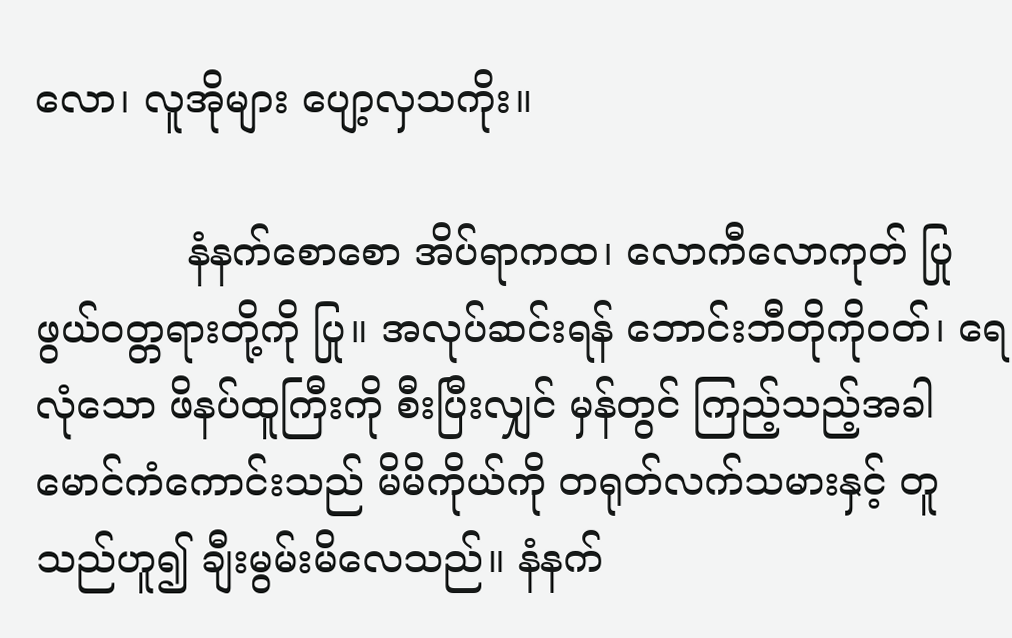လော၊ လူအိုများ ပျော့လှသကိုး။

            နံနက်စောစော အိပ်ရာကထ၊ လောကီလောကုတ် ပြုဖွယ်ဝတ္တရားတို့ကို ပြု။ အလုပ်ဆင်းရန် ဘောင်းဘီတိုကိုဝတ်၊ ရေလုံသော ဖိနပ်ထူကြီးကို စီးပြီးလျှင် မှန်တွင် ကြည့်သည့်အခါ မောင်ကံကောင်းသည် မိမိကိုယ်ကို တရုတ်လက်သမားနှင့် တူသည်ဟူ၍ ချီးမွမ်းမိလေသည်။ နံနက်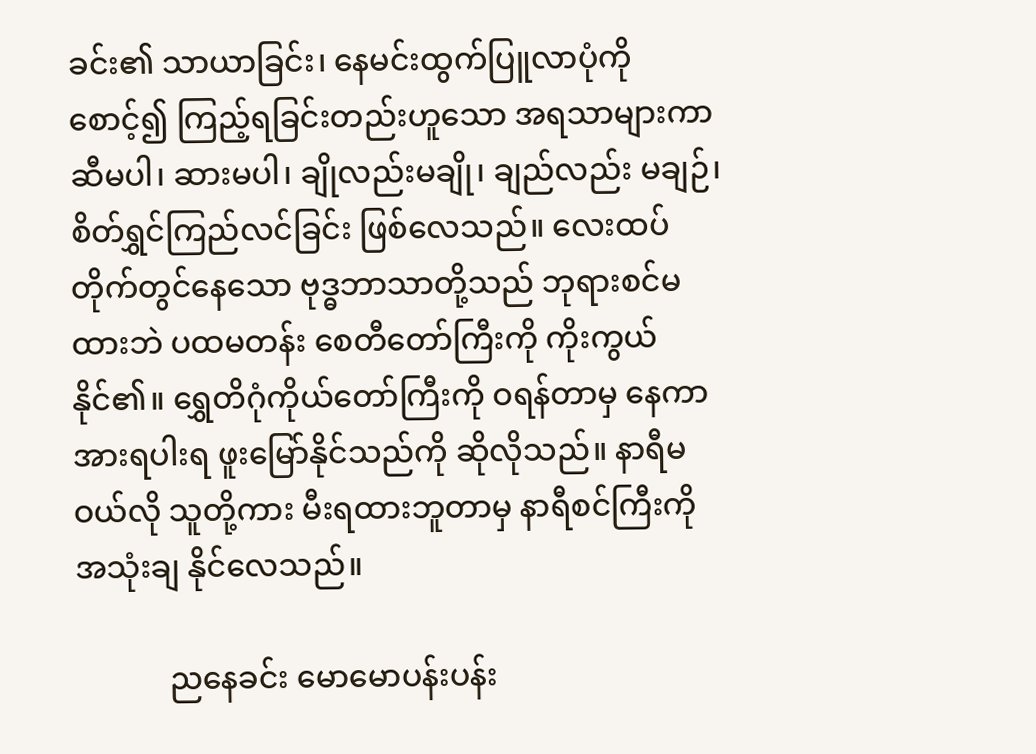ခင်း၏ သာယာခြင်း၊ နေမင်းထွက်ပြူလာပုံကို စောင့်၍ ကြည့်ရခြင်းတည်းဟူသော အရသာများကာ ဆီမပါ၊ ဆားမပါ၊ ချိုလည်းမချို၊ ချည်လည်း မချဉ်၊ စိတ်ရွှင်ကြည်လင်ခြင်း ဖြစ်လေသည်။ လေးထပ်တိုက်တွင်နေသော ဗုဒ္ဓဘာသာတို့သည် ဘုရားစင်မထားဘဲ ပထမတန်း စေတီတော်ကြီးကို ကိုးကွယ်နိုင်၏။ ရွှေတိဂုံကိုယ်တော်ကြီးကို ဝရန်တာမှ နေကာ အားရပါးရ ဖူးမြော်နိုင်သည်ကို ဆိုလိုသည်။ နာရီမဝယ်လို သူတို့ကား မီးရထားဘူတာမှ နာရီစင်ကြီးကို အသုံးချ နိုင်လေသည်။

            ညနေခင်း မောမောပန်းပန်း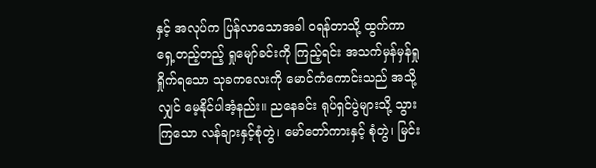နှင့် အလုပ်က ပြန်လာသောအခါ ဝရန်တာသို့ ထွက်ကာ ရှေ့တည့်တည့် ရှုမျော်ခင်းကို ကြည့်ရင်း အသက်မှန်မှန်ရှုရှိုက်ရသော သုခကလေးကို မောင်ကံကောင်းသည် အသို့လျှင် မေ့နိုင်ပါအံ့နည်း။ ညနေခင်း ရုပ်ရှင်ပွဲများသို့ သွားကြသော လန်ချားနှင့်စုံတွဲ၊ မော်တော်ကားနှင့် စုံတွဲ၊ မြင်း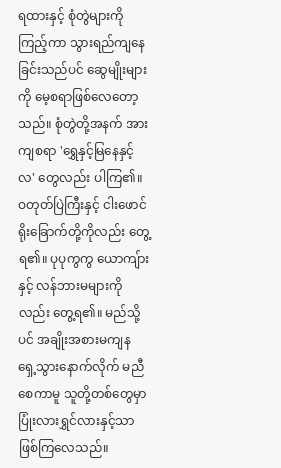ရထားနှင့် စုံတွဲများကို ကြည့်ကာ သွားရည်ကျနေ ခြင်းသည်ပင် ဆွေမျိုးများကို မေ့စရာဖြစ်လေတော့သည်။ စုံတွဲတို့အနက် အားကျစရာ 'ရွှေနှင့်မြနေနှင့်လ' တွေလည်း ပါကြ၏။ ဝတုတ်ပြဲကြီးနှင့် ငါးဖောင်ရိုးခြောက်တို့ကိုလည်း တွေ့ရ၏။ ပုပုကွကွ ယောကျ်ားနှင့် လန်ဘားမများကိုလည်း တွေ့ရ၏။ မည်သို့ပင် အချိုးအစားမကျန ရှေ့သွားနောက်လိုက် မညီစေကာမူ သူတို့တစ်တွေမှာ ပြုံးလားရွှင်လားနှင့်သာ ဖြစ်ကြလေသည်။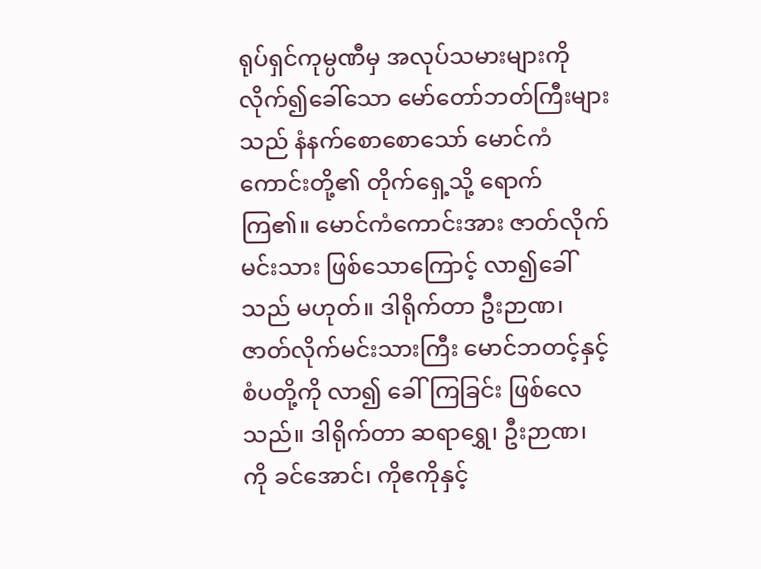ရုပ်ရှင်ကုမ္ပဏီမှ အလုပ်သမားများကို လိုက်၍ခေါ်သော မော်တော်ဘတ်ကြီးများသည် နံနက်စောစောသော် မောင်ကံကောင်းတို့၏ တိုက်ရှေ့သို့ ရောက်ကြ၏။ မောင်ကံကောင်းအား ဇာတ်လိုက်မင်းသား ဖြစ်သောကြောင့် လာ၍ခေါ်သည် မဟုတ်။ ဒါရိုက်တာ ဦးဉာဏ၊ ဇာတ်လိုက်မင်းသားကြီး မောင်ဘတင့်နှင့် စံပတို့ကို လာ၍ ခေါ်ကြခြင်း ဖြစ်လေသည်။ ဒါရိုက်တာ ဆရာရွှေ၊ ဦးဉာဏ၊ ကို ခင်အောင်၊ ကိုဧကိုနှင့်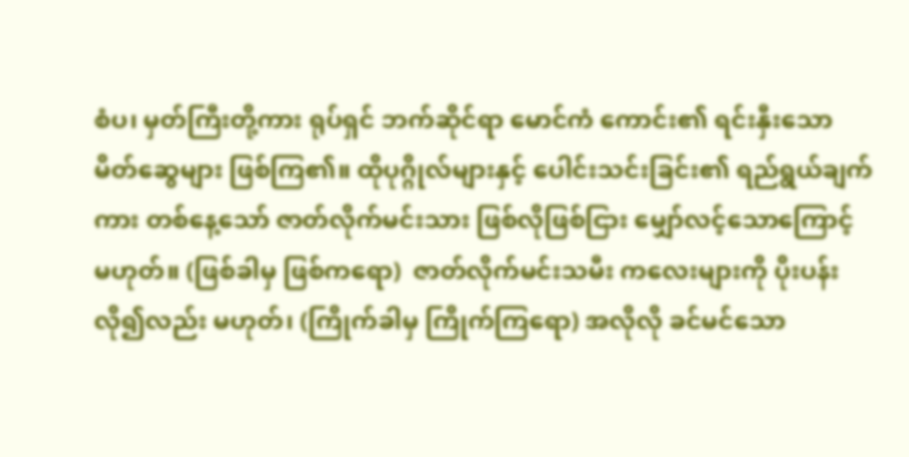စံပ၊ မှတ်ကြီးတို့ကား ရုပ်ရှင် ဘက်ဆိုင်ရာ မောင်ကံ ကောင်း၏ ရင်းနှီးသော မိတ်ဆွေများ ဖြစ်ကြ၏။ ထိုပုဂ္ဂိုလ်များနှင့် ပေါင်းသင်းခြင်း၏ ရည်ရွယ်ချက်ကား တစ်နေ့သော် ဇာတ်လိုက်မင်းသား ဖြစ်လိုဖြစ်ငြား မျှော်လင့်သောကြောင့် မဟုတ်။ (ဖြစ်ခါမှ ဖြစ်ကရော)  ဇာတ်လိုက်မင်းသမီး ကလေးများကို ပိုးပန်းလို၍လည်း မဟုတ်၊ (ကြိုက်ခါမှ ကြိုက်ကြရော) အလိုလို ခင်မင်သော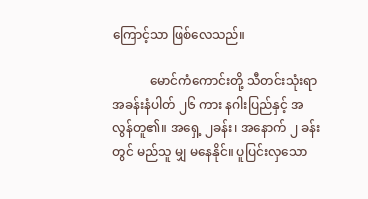ကြောင့်သာ ဖြစ်လေသည်။

            မောင်ကံကောင်းတို့ သီတင်းသုံးရာ အခန်းနံပါတ် ၂၆ ကား နဂါးပြည်နှင့် အလွန်တူ၏။ အရှေ့ ၂ခန်း၊ အနောက် ၂ ခန်းတွင် မည်သူ မျှ မနေနိုင်။ ပူပြင်းလှသော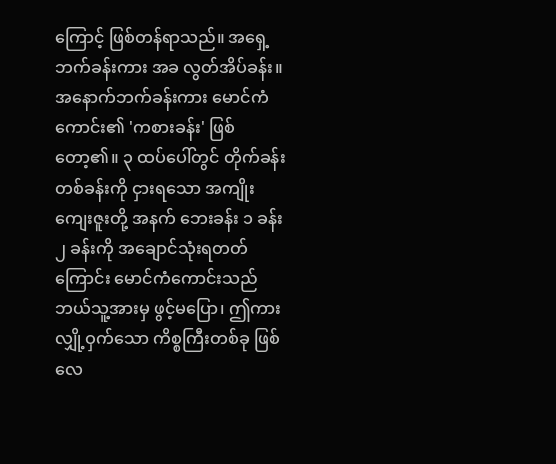ကြောင့် ဖြစ်တန်ရာသည်။ အရှေ့ဘက်ခန်းကား အခ လွတ်အိပ်ခန်း။ အနောက်ဘက်ခန်းကား မောင်ကံကောင်း၏ 'ကစားခန်း' ဖြစ် တော့၏။ ၃ ထပ်ပေါ်တွင် တိုက်ခန်းတစ်ခန်းကို ငှားရသော အကျိုးကျေးဇူးတို့ အနက် ဘေးခန်း ၁ ခန်း ၂ ခန်းကို အချောင်သုံးရတတ်ကြောင်း မောင်ကံကောင်းသည် ဘယ်သူ့အားမှ ဖွင့်မပြော၊ ဤကား လျှို့ဝှက်သော ကိစ္စကြီးတစ်ခု ဖြစ်လေ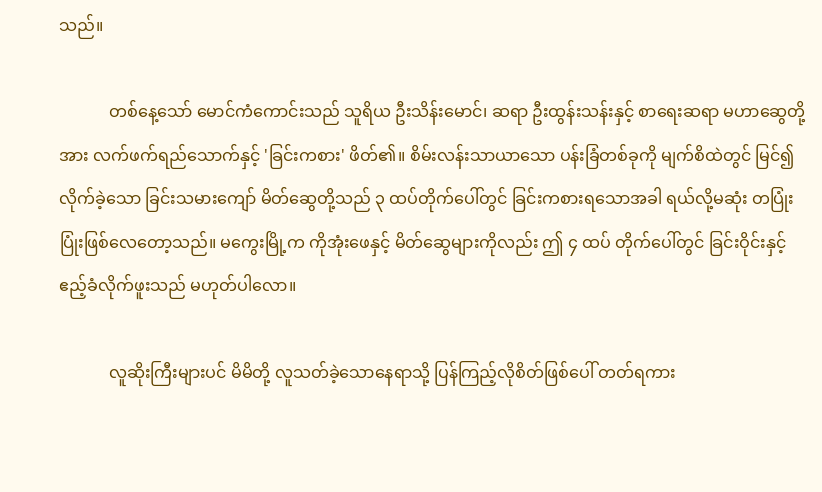သည်။

            တစ်နေ့သော် မောင်ကံကောင်းသည် သူရိယ ဦးသိန်းမောင်၊ ဆရာ ဦးထွန်းသန်းနှင့် စာရေးဆရာ မဟာဆွေတို့အား လက်ဖက်ရည်သောက်နှင့် 'ခြင်းကစား' ဖိတ်၏။ စိမ်းလန်းသာယာသော ပန်းခြံတစ်ခုကို မျက်စိထဲတွင် မြင်၍လိုက်ခဲ့သော ခြင်းသမားကျော် မိတ်ဆွေတို့သည် ၃ ထပ်တိုက်ပေါ်တွင် ခြင်းကစားရသောအခါ ရယ်လို့မဆုံး တပြုံးပြုံးဖြစ်လေတော့သည်။ မကွေးမြို့က ကိုအုံးဖေနှင့် မိတ်ဆွေများကိုလည်း ဤ ၄ ထပ် တိုက်ပေါ်တွင် ခြင်းဝိုင်းနှင့် ဧည့်ခံလိုက်ဖူးသည် မဟုတ်ပါလော။

            လူဆိုးကြီးများပင် မိမိတို့ လူသတ်ခဲ့သောနေရာသို့ ပြန်ကြည့်လိုစိတ်ဖြစ်ပေါ် တတ်ရကား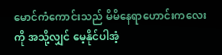မောင်ကံကောင်းသည် မိမိနေရာဟောင်းကလေးကို အသို့လျှင် မေ့နိုင်ပါအံ့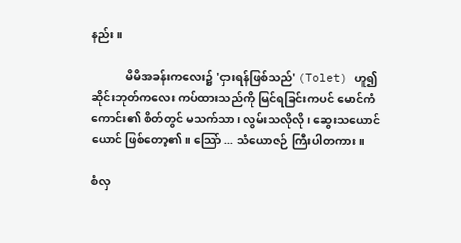နည်း။

            မိမိအခန်းကလေး၌ 'ငှားရန်ဖြစ်သည်' (Tolet) ဟူ၍ ဆိုင်းဘုတ်ကလေး ကပ်ထားသည်ကို မြင်ရခြင်းကပင် မောင်ကံကောင်း၏ စိတ်တွင် မသက်သာ၊ လွမ်းသလိုလို၊ ဆွေးသယောင်ယောင် ဖြစ်တော့၏။ သြော် ... သံယောဇဉ် ကြီးပါတကား။

စံလှ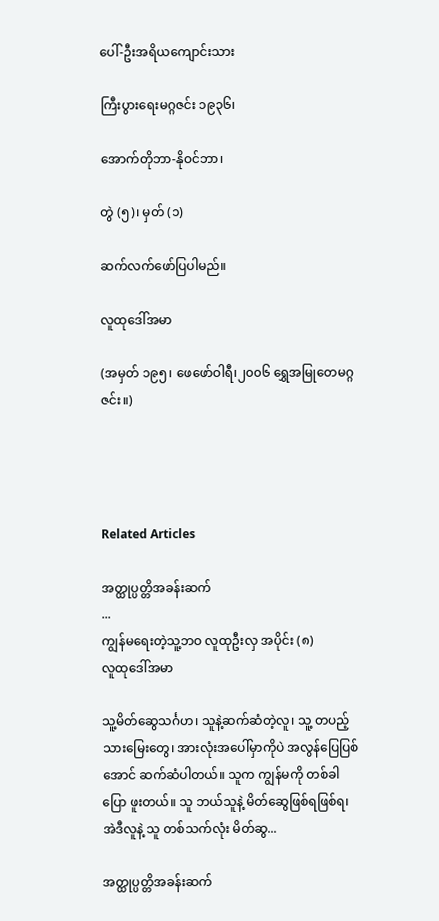ပေါ်-ဦးအရိယကျောင်းသား

ကြီးပွားရေးမဂ္ဂဇင်း ၁၉၃၆၊

အောက်တိုဘာ-နိုဝင်ဘာ၊

တွဲ (၅)၊ မှတ် (၁)

ဆက်လက်ဖော်ပြပါမည်။

လူထုဒေါ်အမာ

(အမှတ် ၁၉၅၊ ဖေဖော်ဝါရီ၊၂၀၀၆ ရွှေအမြုတေမဂ္ဂဇင်း။)




Related Articles

အတ္ထုပ္ပတ္တိအခန်းဆက်
...
ကျွန်မရေးတဲ့သူ့ဘဝ လူထုဦးလှ အပိုင်း (၈)
လူထုဒေါ်အမာ

သူ့မိတ်ဆွေသင်္ဂဟ၊ သူနဲ့ဆက်ဆံတဲ့လူ၊ သူ့ တပည့်သားမြေးတွေ၊ အားလုံးအပေါ်မှာကိုပဲ အလွန်ပြေပြစ်အောင် ဆက်ဆံပါတယ်။ သူက ကျွန်မကို တစ်ခါပြော ဖူးတယ်။ သူ ဘယ်သူနဲ့ မိတ်ဆွေဖြစ်ရဖြစ်ရ၊ အဲဒီလူနဲ့ သူ တစ်သက်လုံး မိတ်ဆွ...

အတ္ထုပ္ပတ္တိအခန်းဆက်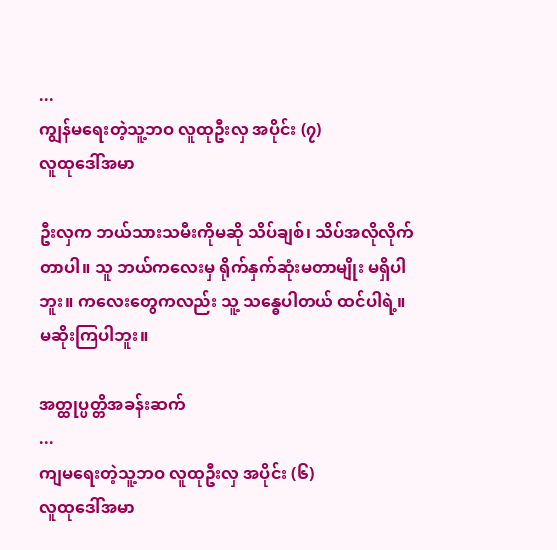...
ကျွန်မရေးတဲ့သူ့ဘဝ လူထုဦးလှ အပိုင်း (၇)
လူထုဒေါ်အမာ

ဦးလှက ဘယ်သားသမီးကိုမဆို သိပ်ချစ်၊ သိပ်အလိုလိုက်တာပါ။ သူ ဘယ်ကလေးမှ ရိုက်နှက်ဆုံးမတာမျိုး မရှိပါဘူး။ ကလေးတွေကလည်း သူ့ သန္ဓေပါတယ် ထင်ပါရဲ့။ မဆိုးကြပါဘူး။

အတ္ထုပ္ပတ္တိအခန်းဆက်
...
ကျမရေးတဲ့သူ့ဘဝ လူထုဦးလှ အပိုင်း (၆)
လူထုဒေါ်အမာ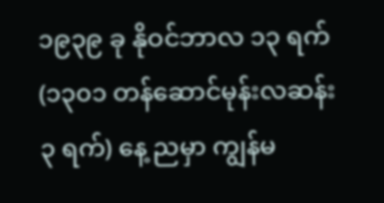၁၉၃၉ ခု နိုဝင်ဘာလ ၁၃ ရက်(၁၃၀၁ တန်ဆောင်မုန်းလဆန်း ၃ ရက်) နေ့ ညမှာ ကျွန်မ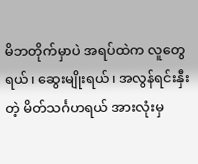မိဘတိုက်မှာပဲ အရပ်ထဲက လူတွေရယ်၊ ဆွေးမျိုးရယ်၊ အလွန်ရင်းနှီးတဲ့ မိတ်သင်္ဂဟရယ် အားလုံးမှ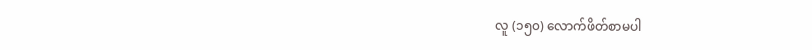လူ (၁၅၀) လောက်ဖိတ်စာမပါ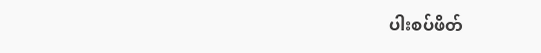ပါးစပ်ဖိတ်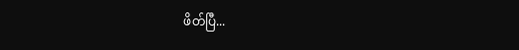ဖိတ်ပြီ...